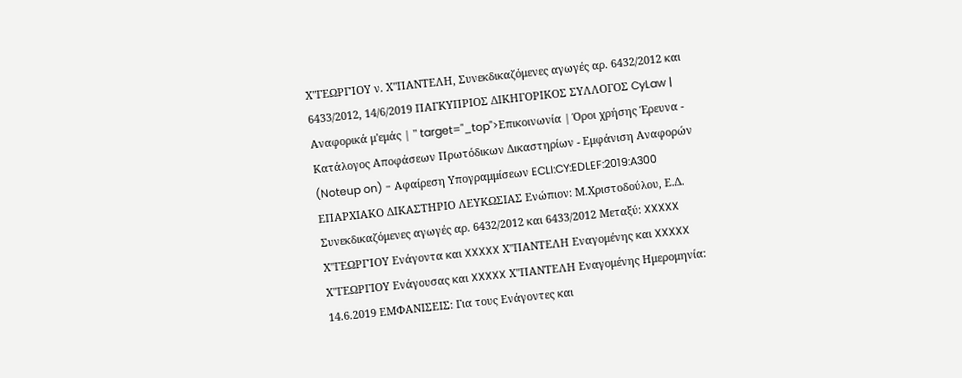Χ"ΓΕΩΡΓΊΟΥ ν. Χ"ΠΑΝΤΕΛΗ, Συνεκδικαζόμενες αγωγές αρ. 6432/2012 και 6433/2012, 14/6/2019 ΠΑΓΚΥΠΡΙΟΣ ΔΙΚΗΓΟΡΙΚΟΣ ΣΥΛΛΟΓΟΣ CyLaw | Αναφορικά μ'εμάς | " target="_top">Επικοινωνία | Όροι χρήσης Έρευνα - Κατάλογος Αποφάσεων Πρωτόδικων Δικαστηρίων - Εμφάνιση Αναφορών (Noteup on) - Αφαίρεση Υπογραμμίσεων ECLI:CY:EDLEF:2019:A300 EΠΑΡΧΙΑΚΟ ΔΙΚΑΣΤΗΡΙΟ ΛΕΥΚΩΣΙΑΣ Ενώπιον: Μ.Χριστοδούλου, Ε.Δ. Συνεκδικαζόμενες αγωγές αρ. 6432/2012 και 6433/2012 Μεταξύ: XXXXX Χ"ΓΕΩΡΓΊΟΥ Ενάγοντα και XXXXX Χ"ΠΑΝΤΕΛΗ Εναγομένης και XXXXX Χ"ΓΕΩΡΓΙΟΥ Ενάγουσας και XXXXX Χ"ΠΑΝΤΕΛΗ Εναγομένης Ημερομηνία: 14.6.2019 ΕΜΦΑΝΙΣΕΙΣ: Για τους Ενάγοντες και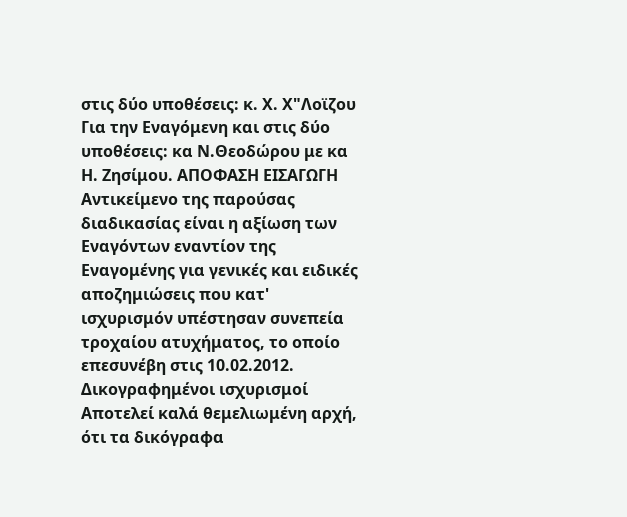στις δύο υποθέσεις: κ. Χ. Χ"Λοϊζου Για την Εναγόμενη και στις δύο υποθέσεις: κα Ν.Θεοδώρου με κα Η. Ζησίμου. ΑΠΟΦΑΣΗ ΕΙΣΑΓΩΓΗ Αντικείμενο της παρούσας διαδικασίας είναι η αξίωση των Εναγόντων εναντίον της Εναγομένης για γενικές και ειδικές αποζημιώσεις που κατ' ισχυρισμόν υπέστησαν συνεπεία τροχαίου ατυχήματος, το οποίο επεσυνέβη στις 10.02.2012. Δικογραφημένοι ισχυρισμοί Αποτελεί καλά θεμελιωμένη αρχή, ότι τα δικόγραφα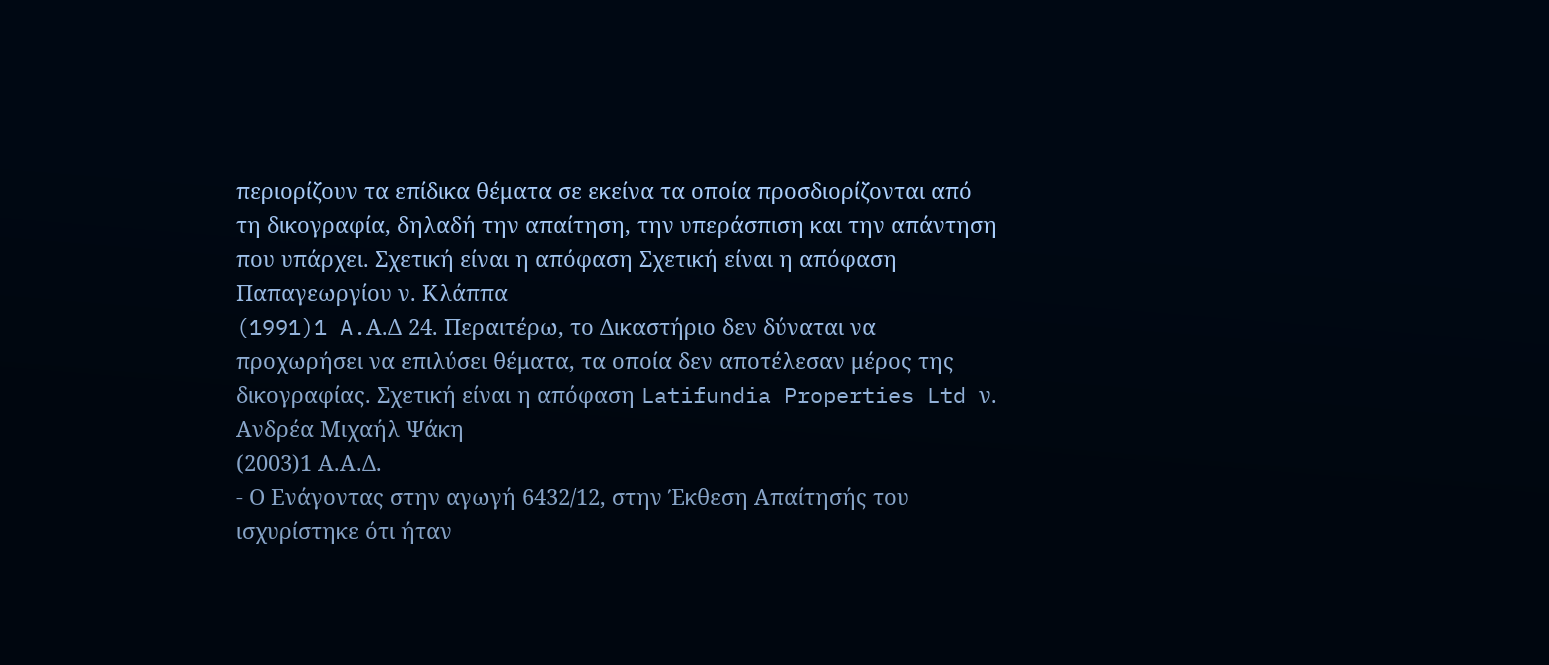περιορίζουν τα επίδικα θέματα σε εκείνα τα οποία προσδιορίζονται από τη δικογραφία, δηλαδή την απαίτηση, την υπεράσπιση και την απάντηση που υπάρχει. Σχετική είναι η απόφαση Σχετική είναι η απόφαση Παπαγεωργίου ν. Κλάππα
(1991)1 A.Α.Δ 24. Περαιτέρω, το Δικαστήριο δεν δύναται να προχωρήσει να επιλύσει θέματα, τα οποία δεν αποτέλεσαν μέρος της δικογραφίας. Σχετική είναι η απόφαση Latifundia Properties Ltd ν. Ανδρέα Μιχαήλ Ψάκη
(2003)1 Α.Α.Δ.
- Ο Ενάγοντας στην αγωγή 6432/12, στην Έκθεση Απαίτησής του ισχυρίστηκε ότι ήταν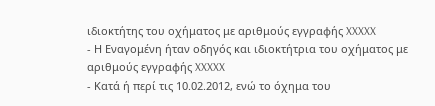ιδιοκτήτης του οχήματος με αριθμούς εγγραφής XXXXX
- Η Εναγομένη ήταν οδηγός και ιδιοκτήτρια του οχήματος με αριθμούς εγγραφής XXXXX
- Κατά ή περί τις 10.02.2012, ενώ το όχημα του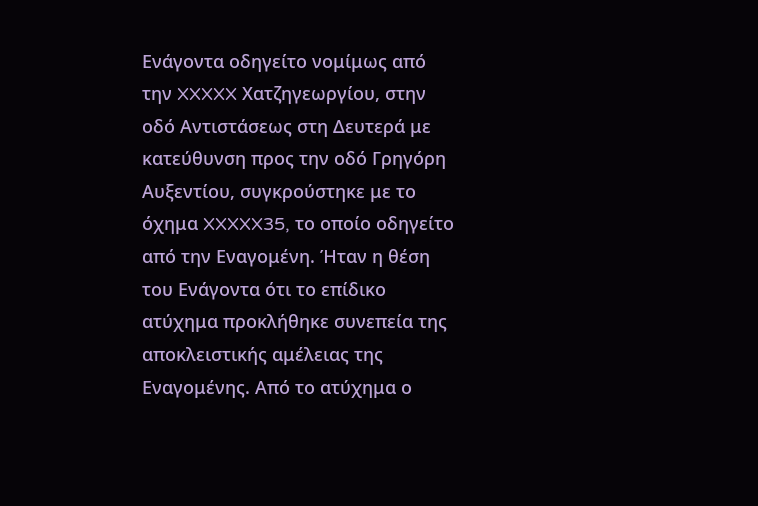Ενάγοντα οδηγείτο νομίμως από την XXXXX Χατζηγεωργίου, στην οδό Αντιστάσεως στη Δευτερά με κατεύθυνση προς την οδό Γρηγόρη Αυξεντίου, συγκρούστηκε με το όχημα XXXXX35, το οποίο οδηγείτο από την Εναγομένη. Ήταν η θέση του Ενάγοντα ότι το επίδικο ατύχημα προκλήθηκε συνεπεία της αποκλειστικής αμέλειας της Εναγομένης. Από το ατύχημα ο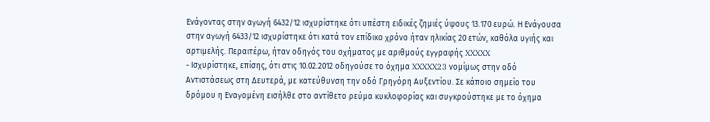Ενάγοντας στην αγωγή 6432/12 ισχυρίστηκε ότι υπέστη ειδικές ζημιές ύψους 13.170 ευρώ. Η Ενάγουσα στην αγωγή 6433/12 ισχυρίστηκε ότι κατά τον επίδικο χρόνο ήταν ηλικίας 20 ετών, καθόλα υγιής και αρτιμελής. Περαιτέρω, ήταν οδηγός του οχήματος με αριθμούς εγγραφής XXXXX
- Ισχυρίστηκε, επίσης, ότι στις 10.02.2012 οδηγούσε το όχημα XXXXX23 νομίμως στην οδό Αντιστάσεως στη Δευτερά, με κατεύθυνση την οδό Γρηγόρη Αυξεντίου. Σε κάποιο σημείο του δρόμου η Εναγομένη εισήλθε στο αντίθετο ρεύμα κυκλοφορίας και συγκρούστηκε με το όχημα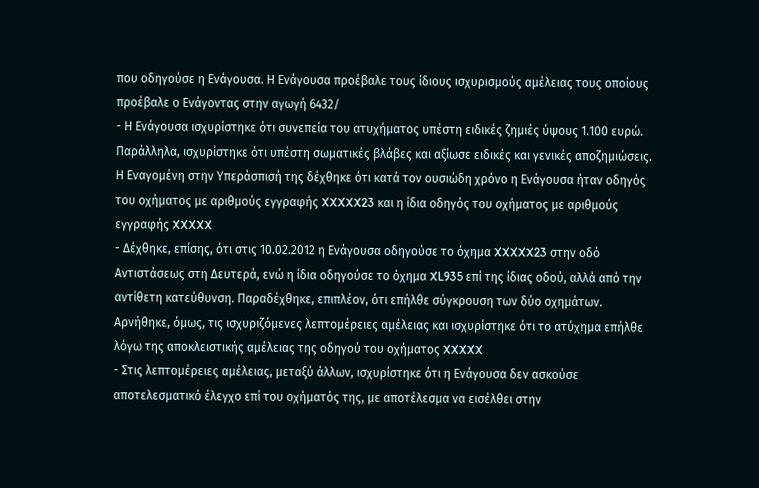που οδηγούσε η Ενάγουσα. Η Ενάγουσα προέβαλε τους ίδιους ισχυρισμούς αμέλειας τους οποίους προέβαλε ο Ενάγοντας στην αγωγή 6432/
- Η Ενάγουσα ισχυρίστηκε ότι συνεπεία του ατυχήματος υπέστη ειδικές ζημιές ύψους 1.100 ευρώ. Παράλληλα, ισχυρίστηκε ότι υπέστη σωματικές βλάβες και αξίωσε ειδικές και γενικές αποζημιώσεις. Η Εναγομένη στην Υπεράσπισή της δέχθηκε ότι κατά τον ουσιώδη χρόνο η Ενάγουσα ήταν οδηγός του οχήματος με αριθμούς εγγραφής XXXXX23 και η ίδια οδηγός του οχήματος με αριθμούς εγγραφής XXXXX
- Δέχθηκε, επίσης, ότι στις 10.02.2012 η Ενάγουσα οδηγούσε το όχημα XXXXX23 στην οδό Αντιστάσεως στη Δευτερά, ενώ η ίδια οδηγούσε το όχημα XL935 επί της ίδιας οδού, αλλά από την αντίθετη κατεύθυνση. Παραδέχθηκε, επιπλέον, ότι επήλθε σύγκρουση των δύο οχημάτων. Αρνήθηκε, όμως, τις ισχυριζόμενες λεπτομέρειες αμέλειας και ισχυρίστηκε ότι το ατύχημα επήλθε λόγω της αποκλειστικής αμέλειας της οδηγού του οχήματος XXXXX
- Στις λεπτομέρειες αμέλειας, μεταξύ άλλων, ισχυρίστηκε ότι η Ενάγουσα δεν ασκούσε αποτελεσματικό έλεγχο επί του οχήματός της, με αποτέλεσμα να εισέλθει στην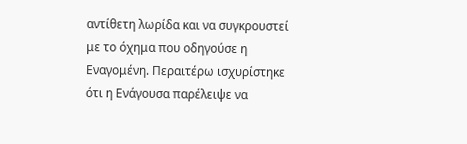αντίθετη λωρίδα και να συγκρουστεί με το όχημα που οδηγούσε η Εναγομένη. Περαιτέρω ισχυρίστηκε ότι η Ενάγουσα παρέλειψε να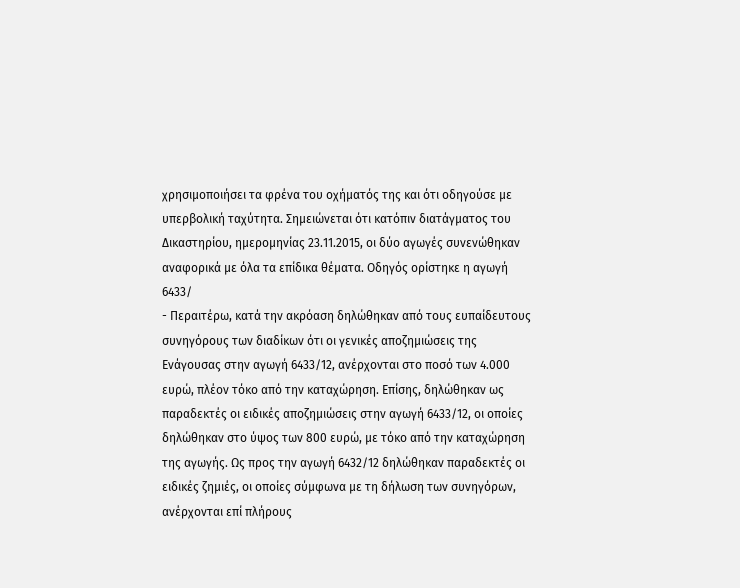χρησιμοποιήσει τα φρένα του οχήματός της και ότι οδηγούσε με υπερβολική ταχύτητα. Σημειώνεται ότι κατόπιν διατάγματος του Δικαστηρίου, ημερομηνίας 23.11.2015, οι δύο αγωγές συνενώθηκαν αναφορικά με όλα τα επίδικα θέματα. Οδηγός ορίστηκε η αγωγή 6433/
- Περαιτέρω, κατά την ακρόαση δηλώθηκαν από τους ευπαίδευτους συνηγόρους των διαδίκων ότι οι γενικές αποζημιώσεις της Ενάγουσας στην αγωγή 6433/12, ανέρχονται στο ποσό των 4.000 ευρώ, πλέον τόκο από την καταχώρηση. Επίσης, δηλώθηκαν ως παραδεκτές οι ειδικές αποζημιώσεις στην αγωγή 6433/12, οι οποίες δηλώθηκαν στο ύψος των 800 ευρώ, με τόκο από την καταχώρηση της αγωγής. Ως προς την αγωγή 6432/12 δηλώθηκαν παραδεκτές οι ειδικές ζημιές, οι οποίες σύμφωνα με τη δήλωση των συνηγόρων, ανέρχονται επί πλήρους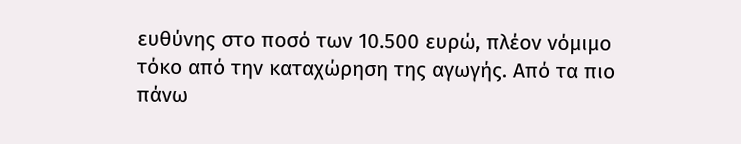ευθύνης στο ποσό των 10.500 ευρώ, πλέον νόμιμο τόκο από την καταχώρηση της αγωγής. Από τα πιο πάνω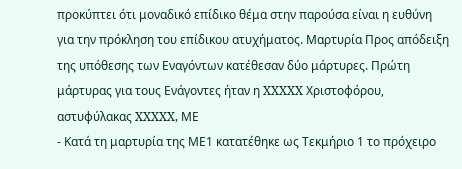προκύπτει ότι μοναδικό επίδικο θέμα στην παρούσα είναι η ευθύνη για την πρόκληση του επίδικου ατυχήματος. Μαρτυρία Προς απόδειξη της υπόθεσης των Εναγόντων κατέθεσαν δύο μάρτυρες. Πρώτη μάρτυρας για τους Ενάγοντες ήταν η XXXXX Χριστοφόρου, αστυφύλακας XXXXX, ΜΕ
- Κατά τη μαρτυρία της ΜΕ1 κατατέθηκε ως Τεκμήριο 1 το πρόχειρο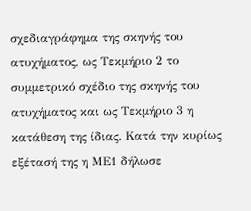σχεδιαγράφημα της σκηνής του ατυχήματος, ως Τεκμήριο 2 το συμμετρικό σχέδιο της σκηνής του ατυχήματος και ως Τεκμήριο 3 η κατάθεση της ίδιας. Κατά την κυρίως εξέτασή της η ΜΕ1 δήλωσε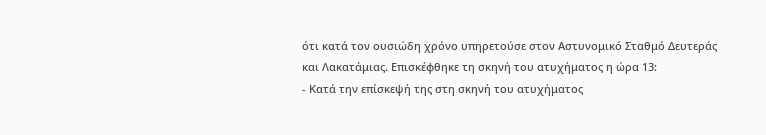ότι κατά τον ουσιώδη χρόνο υπηρετούσε στον Αστυνομικό Σταθμό Δευτεράς και Λακατάμιας. Επισκέφθηκε τη σκηνή του ατυχήματος η ώρα 13:
- Κατά την επίσκεψή της στη σκηνή του ατυχήματος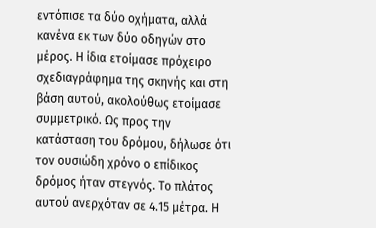εντόπισε τα δύο οχήματα, αλλά κανένα εκ των δύο οδηγών στο μέρος. Η ίδια ετοίμασε πρόχειρο σχεδιαγράφημα της σκηνής και στη βάση αυτού, ακολούθως ετοίμασε συμμετρικό. Ως προς την κατάσταση του δρόμου, δήλωσε ότι τον ουσιώδη χρόνο ο επίδικος δρόμος ήταν στεγνός. Το πλάτος αυτού ανερχόταν σε 4.15 μέτρα. Η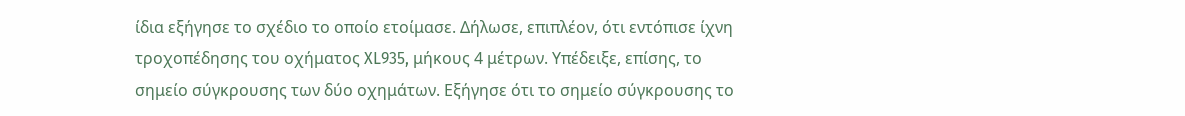ίδια εξήγησε το σχέδιο το οποίο ετοίμασε. Δήλωσε, επιπλέον, ότι εντόπισε ίχνη τροχοπέδησης του οχήματος XL935, μήκους 4 μέτρων. Υπέδειξε, επίσης, το σημείο σύγκρουσης των δύο οχημάτων. Εξήγησε ότι το σημείο σύγκρουσης το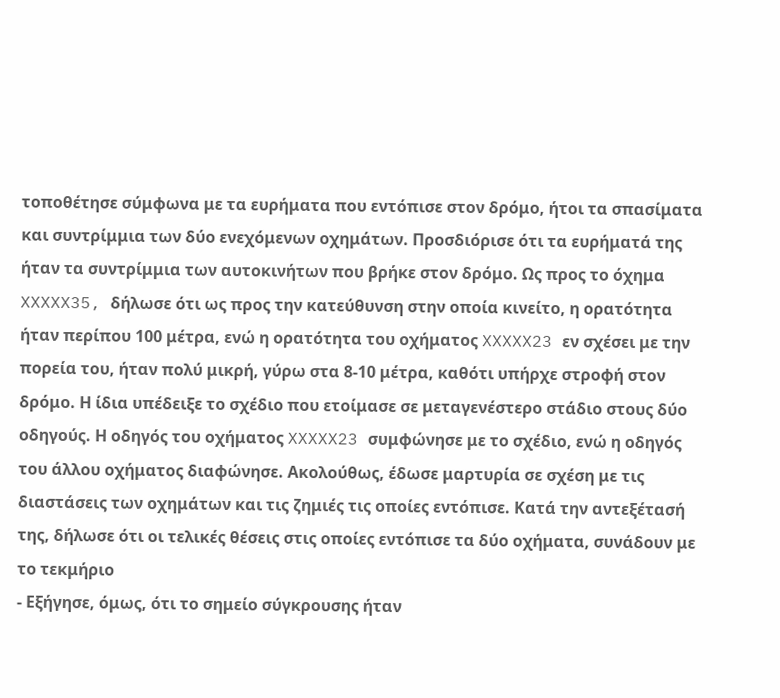τοποθέτησε σύμφωνα με τα ευρήματα που εντόπισε στον δρόμο, ήτοι τα σπασίματα και συντρίμμια των δύο ενεχόμενων οχημάτων. Προσδιόρισε ότι τα ευρήματά της ήταν τα συντρίμμια των αυτοκινήτων που βρήκε στον δρόμο. Ως προς το όχημα XXXXX35, δήλωσε ότι ως προς την κατεύθυνση στην οποία κινείτο, η ορατότητα ήταν περίπου 100 μέτρα, ενώ η ορατότητα του οχήματος XXXXX23 εν σχέσει με την πορεία του, ήταν πολύ μικρή, γύρω στα 8‑10 μέτρα, καθότι υπήρχε στροφή στον δρόμο. Η ίδια υπέδειξε το σχέδιο που ετοίμασε σε μεταγενέστερο στάδιο στους δύο οδηγούς. Η οδηγός του οχήματος XXXXX23 συμφώνησε με το σχέδιο, ενώ η οδηγός του άλλου οχήματος διαφώνησε. Ακολούθως, έδωσε μαρτυρία σε σχέση με τις διαστάσεις των οχημάτων και τις ζημιές τις οποίες εντόπισε. Κατά την αντεξέτασή της, δήλωσε ότι οι τελικές θέσεις στις οποίες εντόπισε τα δύο οχήματα, συνάδουν με το τεκμήριο
- Εξήγησε, όμως, ότι το σημείο σύγκρουσης ήταν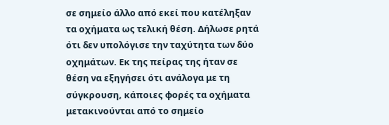σε σημείο άλλο από εκεί που κατέληξαν τα οχήματα ως τελική θέση. Δήλωσε ρητά ότι δεν υπολόγισε την ταχύτητα των δύο οχημάτων. Εκ της πείρας της ήταν σε θέση να εξηγήσει ότι ανάλογα με τη σύγκρουση, κάποιες φορές τα οχήματα μετακινούνται από το σημείο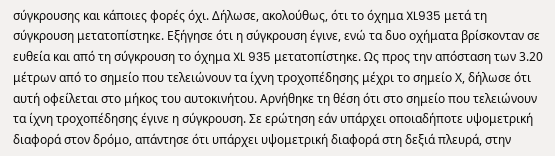σύγκρουσης και κάποιες φορές όχι. Δήλωσε, ακολούθως, ότι το όχημα XL935 μετά τη σύγκρουση μετατοπίστηκε. Εξήγησε ότι η σύγκρουση έγινε, ενώ τα δυο οχήματα βρίσκονταν σε ευθεία και από τη σύγκρουση το όχημα XL 935 μετατοπίστηκε. Ως προς την απόσταση των 3.20 μέτρων από το σημείο που τελειώνουν τα ίχνη τροχοπέδησης μέχρι το σημείο Χ, δήλωσε ότι αυτή οφείλεται στο μήκος του αυτοκινήτου. Αρνήθηκε τη θέση ότι στο σημείο που τελειώνουν τα ίχνη τροχοπέδησης έγινε η σύγκρουση. Σε ερώτηση εάν υπάρχει οποιαδήποτε υψομετρική διαφορά στον δρόμο, απάντησε ότι υπάρχει υψομετρική διαφορά στη δεξιά πλευρά, στην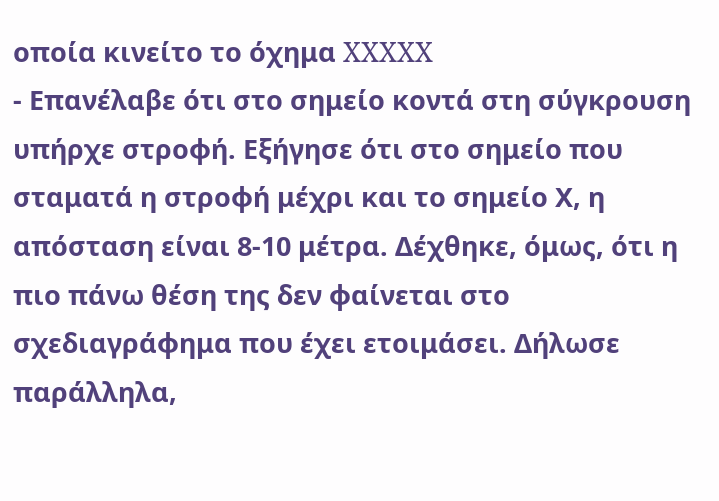οποία κινείτο το όχημα XXXXX
- Επανέλαβε ότι στο σημείο κοντά στη σύγκρουση υπήρχε στροφή. Εξήγησε ότι στο σημείο που σταματά η στροφή μέχρι και το σημείο Χ, η απόσταση είναι 8‑10 μέτρα. Δέχθηκε, όμως, ότι η πιο πάνω θέση της δεν φαίνεται στο σχεδιαγράφημα που έχει ετοιμάσει. Δήλωσε παράλληλα,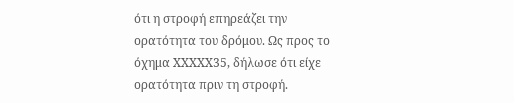ότι η στροφή επηρεάζει την ορατότητα του δρόμου. Ως προς το όχημα XXXXX35, δήλωσε ότι είχε ορατότητα πριν τη στροφή.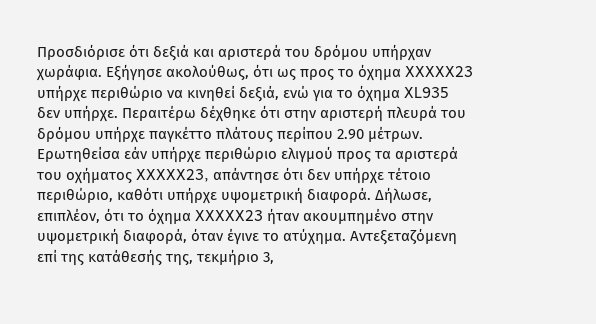Προσδιόρισε ότι δεξιά και αριστερά του δρόμου υπήρχαν χωράφια. Εξήγησε ακολούθως, ότι ως προς το όχημα XXXXX23 υπήρχε περιθώριο να κινηθεί δεξιά, ενώ για το όχημα XL935 δεν υπήρχε. Περαιτέρω δέχθηκε ότι στην αριστερή πλευρά του δρόμου υπήρχε παγκέττο πλάτους περίπου 2.90 μέτρων. Ερωτηθείσα εάν υπήρχε περιθώριο ελιγμού προς τα αριστερά του οχήματος XXXXX23, απάντησε ότι δεν υπήρχε τέτοιο περιθώριο, καθότι υπήρχε υψομετρική διαφορά. Δήλωσε, επιπλέον, ότι το όχημα XXXXX23 ήταν ακουμπημένο στην υψομετρική διαφορά, όταν έγινε το ατύχημα. Αντεξεταζόμενη επί της κατάθεσής της, τεκμήριο 3,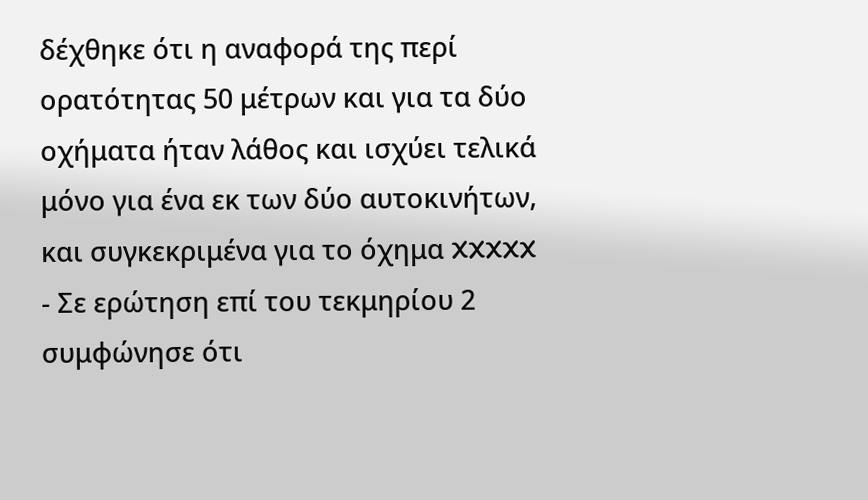δέχθηκε ότι η αναφορά της περί ορατότητας 50 μέτρων και για τα δύο οχήματα ήταν λάθος και ισχύει τελικά μόνο για ένα εκ των δύο αυτοκινήτων, και συγκεκριμένα για το όχημα XXXXX
- Σε ερώτηση επί του τεκμηρίου 2 συμφώνησε ότι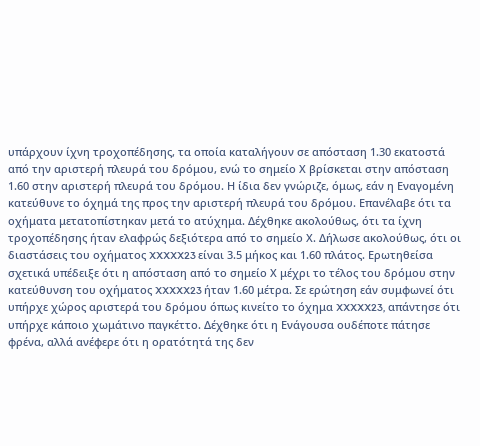υπάρχουν ίχνη τροχοπέδησης, τα οποία καταλήγουν σε απόσταση 1.30 εκατοστά από την αριστερή πλευρά του δρόμου, ενώ το σημείο Χ βρίσκεται στην απόσταση 1.60 στην αριστερή πλευρά του δρόμου. Η ίδια δεν γνώριζε, όμως, εάν η Εναγομένη κατεύθυνε το όχημά της προς την αριστερή πλευρά του δρόμου. Επανέλαβε ότι τα οχήματα μετατοπίστηκαν μετά το ατύχημα. Δέχθηκε ακολούθως, ότι τα ίχνη τροχοπέδησης ήταν ελαφρώς δεξιότερα από το σημείο Χ. Δήλωσε ακολούθως, ότι οι διαστάσεις του οχήματος XXXXX23 είναι 3.5 μήκος και 1.60 πλάτος. Ερωτηθείσα σχετικά υπέδειξε ότι η απόσταση από το σημείο Χ μέχρι το τέλος του δρόμου στην κατεύθυνση του οχήματος XXXXX23 ήταν 1.60 μέτρα. Σε ερώτηση εάν συμφωνεί ότι υπήρχε χώρος αριστερά του δρόμου όπως κινείτο το όχημα XXXXX23, απάντησε ότι υπήρχε κάποιο χωμάτινο παγκέττο. Δέχθηκε ότι η Ενάγουσα ουδέποτε πάτησε φρένα, αλλά ανέφερε ότι η ορατότητά της δεν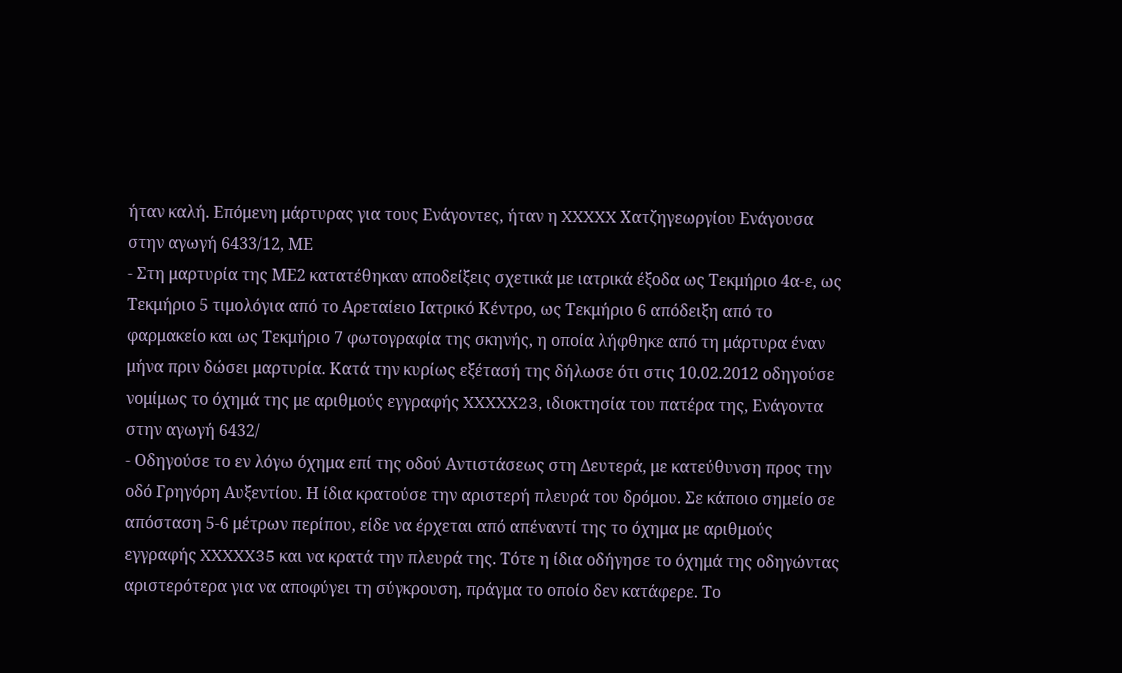ήταν καλή. Επόμενη μάρτυρας για τους Ενάγοντες, ήταν η XXXXX Χατζηγεωργίου Ενάγουσα στην αγωγή 6433/12, ΜΕ
- Στη μαρτυρία της ΜΕ2 κατατέθηκαν αποδείξεις σχετικά με ιατρικά έξοδα ως Τεκμήριο 4α‑ε, ως Τεκμήριο 5 τιμολόγια από το Αρεταίειο Ιατρικό Κέντρο, ως Τεκμήριο 6 απόδειξη από το φαρμακείο και ως Τεκμήριο 7 φωτογραφία της σκηνής, η οποία λήφθηκε από τη μάρτυρα έναν μήνα πριν δώσει μαρτυρία. Κατά την κυρίως εξέτασή της δήλωσε ότι στις 10.02.2012 οδηγούσε νομίμως το όχημά της με αριθμούς εγγραφής XXXXX23, ιδιοκτησία του πατέρα της, Ενάγοντα στην αγωγή 6432/
- Οδηγούσε το εν λόγω όχημα επί της οδού Αντιστάσεως στη Δευτερά, με κατεύθυνση προς την οδό Γρηγόρη Αυξεντίου. Η ίδια κρατούσε την αριστερή πλευρά του δρόμου. Σε κάποιο σημείο σε απόσταση 5‑6 μέτρων περίπου, είδε να έρχεται από απέναντί της το όχημα με αριθμούς εγγραφής XXXXX35 και να κρατά την πλευρά της. Τότε η ίδια οδήγησε το όχημά της οδηγώντας αριστερότερα για να αποφύγει τη σύγκρουση, πράγμα το οποίο δεν κατάφερε. Το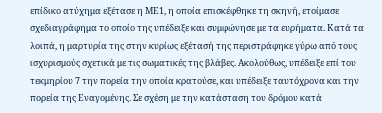επίδικο ατύχημα εξέτασε η ΜΕ1, η οποία επισκέφθηκε τη σκηνή, ετοίμασε σχεδιαγράφημα το οποίο της υπέδειξε και συμφώνησε με τα ευρήματα. Κατά τα λοιπά, η μαρτυρία της στην κυρίως εξέτασή της περιστράφηκε γύρω από τους ισχυρισμούς σχετικά με τις σωματικές της βλάβες. Ακολούθως, υπέδειξε επί του τεκμηρίου 7 την πορεία την οποία κρατούσε, και υπέδειξε ταυτόχρονα και την πορεία της Εναγομένης. Σε σχέση με την κατάσταση του δρόμου κατά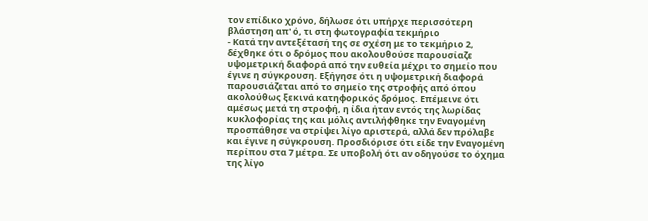τον επίδικο χρόνο, δήλωσε ότι υπήρχε περισσότερη βλάστηση απ' ό, τι στη φωτογραφία τεκμήριο
- Κατά την αντεξέτασή της σε σχέση με το τεκμήριο 2, δέχθηκε ότι ο δρόμος που ακολουθούσε παρουσίαζε υψομετρική διαφορά από την ευθεία μέχρι το σημείο που έγινε η σύγκρουση. Εξήγησε ότι η υψομετρική διαφορά παρουσιάζεται από το σημείο της στροφής από όπου ακολούθως ξεκινά κατηφορικός δρόμος. Επέμεινε ότι αμέσως μετά τη στροφή, η ίδια ήταν εντός της λωρίδας κυκλοφορίας της και μόλις αντιλήφθηκε την Εναγομένη προσπάθησε να στρίψει λίγο αριστερά, αλλά δεν πρόλαβε και έγινε η σύγκρουση. Προσδιόρισε ότι είδε την Εναγομένη περίπου στα 7 μέτρα. Σε υποβολή ότι αν οδηγούσε το όχημα της λίγο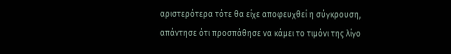αριστερότερα τότε θα είχε αποφευχθεί η σύγκρουση, απάντησε ότι προσπάθησε να κάμει το τιμόνι της λίγο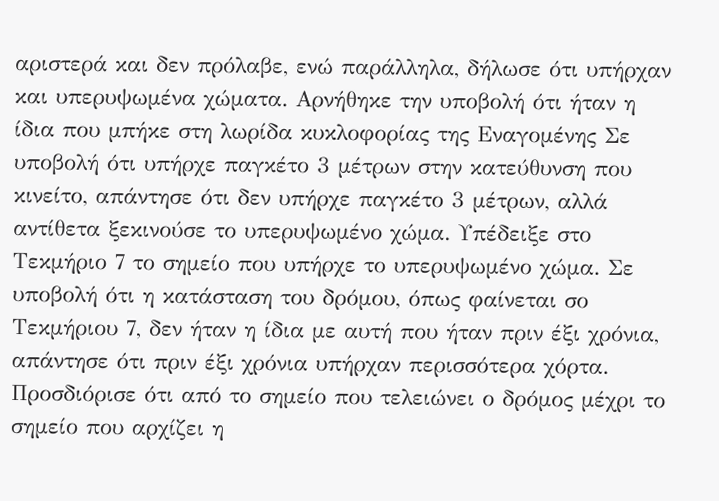αριστερά και δεν πρόλαβε, ενώ παράλληλα, δήλωσε ότι υπήρχαν και υπερυψωμένα χώματα. Αρνήθηκε την υποβολή ότι ήταν η ίδια που μπήκε στη λωρίδα κυκλοφορίας της Εναγομένης Σε υποβολή ότι υπήρχε παγκέτο 3 μέτρων στην κατεύθυνση που κινείτο, απάντησε ότι δεν υπήρχε παγκέτο 3 μέτρων, αλλά αντίθετα ξεκινούσε το υπερυψωμένο χώμα. Υπέδειξε στο Τεκμήριο 7 το σημείο που υπήρχε το υπερυψωμένο χώμα. Σε υποβολή ότι η κατάσταση του δρόμου, όπως φαίνεται σο Τεκμήριου 7, δεν ήταν η ίδια με αυτή που ήταν πριν έξι χρόνια, απάντησε ότι πριν έξι χρόνια υπήρχαν περισσότερα χόρτα. Προσδιόρισε ότι από το σημείο που τελειώνει ο δρόμος μέχρι το σημείο που αρχίζει η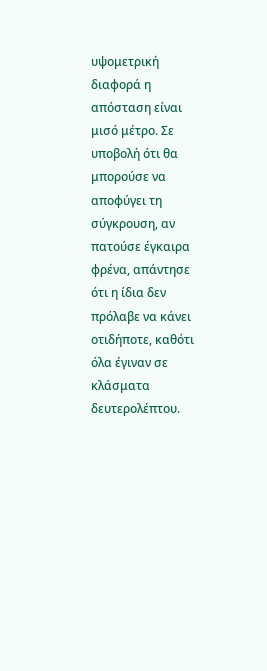υψομετρική διαφορά η απόσταση είναι μισό μέτρο. Σε υποβολή ότι θα μπορούσε να αποφύγει τη σύγκρουση, αν πατούσε έγκαιρα φρένα, απάντησε ότι η ίδια δεν πρόλαβε να κάνει οτιδήποτε, καθότι όλα έγιναν σε κλάσματα δευτερολέπτου.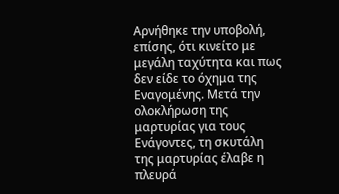Αρνήθηκε την υποβολή, επίσης, ότι κινείτο με μεγάλη ταχύτητα και πως δεν είδε το όχημα της Εναγομένης. Μετά την ολοκλήρωση της μαρτυρίας για τους Ενάγοντες, τη σκυτάλη της μαρτυρίας έλαβε η πλευρά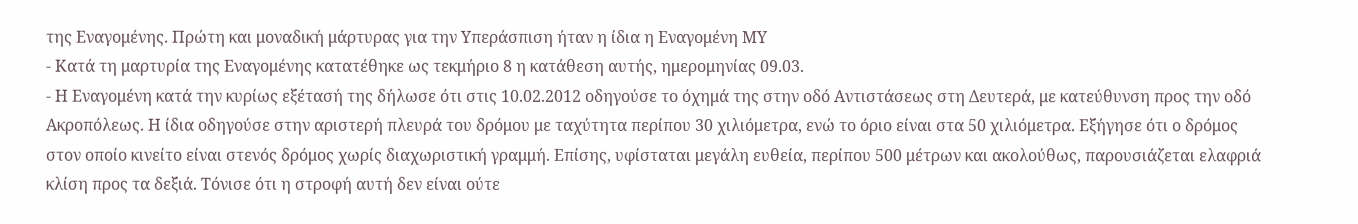της Εναγομένης. Πρώτη και μοναδική μάρτυρας για την Υπεράσπιση ήταν η ίδια η Εναγομένη ΜΥ
- Κατά τη μαρτυρία της Εναγομένης κατατέθηκε ως τεκμήριο 8 η κατάθεση αυτής, ημερομηνίας 09.03.
- Η Εναγομένη κατά την κυρίως εξέτασή της δήλωσε ότι στις 10.02.2012 οδηγούσε το όχημά της στην οδό Αντιστάσεως στη Δευτερά, με κατεύθυνση προς την οδό Ακροπόλεως. Η ίδια οδηγούσε στην αριστερή πλευρά του δρόμου με ταχύτητα περίπου 30 χιλιόμετρα, ενώ το όριο είναι στα 50 χιλιόμετρα. Εξήγησε ότι ο δρόμος στον οποίο κινείτο είναι στενός δρόμος χωρίς διαχωριστική γραμμή. Επίσης, υφίσταται μεγάλη ευθεία, περίπου 500 μέτρων και ακολούθως, παρουσιάζεται ελαφριά κλίση προς τα δεξιά. Τόνισε ότι η στροφή αυτή δεν είναι ούτε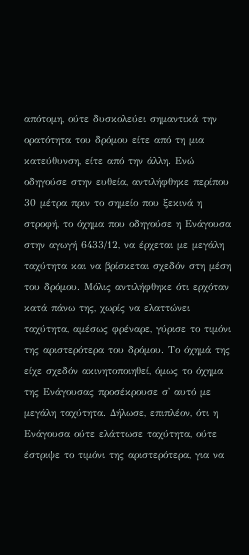απότομη, ούτε δυσκολεύει σημαντικά την ορατότητα του δρόμου είτε από τη μια κατεύθυνση, είτε από την άλλη. Ενώ οδηγούσε στην ευθεία, αντιλήφθηκε περίπου 30 μέτρα πριν το σημείο που ξεκινά η στροφή, το όχημα που οδηγούσε η Ενάγουσα στην αγωγή 6433/12, να έρχεται με μεγάλη ταχύτητα και να βρίσκεται σχεδόν στη μέση του δρόμου. Μόλις αντιλήφθηκε ότι ερχόταν κατά πάνω της, χωρίς να ελαττώνει ταχύτητα, αμέσως φρέναρε, γύρισε το τιμόνι της αριστερότερα του δρόμου. Το όχημά της είχε σχεδόν ακινητοποιηθεί, όμως το όχημα της Ενάγουσας προσέκρουσε σ' αυτό με μεγάλη ταχύτητα. Δήλωσε, επιπλέον, ότι η Ενάγουσα ούτε ελάττωσε ταχύτητα, ούτε έστριψε το τιμόνι της αριστερότερα, για να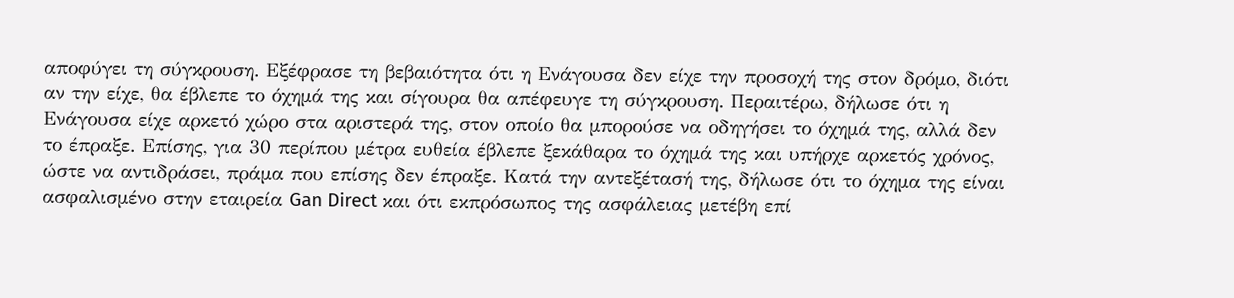αποφύγει τη σύγκρουση. Εξέφρασε τη βεβαιότητα ότι η Ενάγουσα δεν είχε την προσοχή της στον δρόμο, διότι αν την είχε, θα έβλεπε το όχημά της και σίγουρα θα απέφευγε τη σύγκρουση. Περαιτέρω, δήλωσε ότι η Ενάγουσα είχε αρκετό χώρο στα αριστερά της, στον οποίο θα μπορούσε να οδηγήσει το όχημά της, αλλά δεν το έπραξε. Επίσης, για 30 περίπου μέτρα ευθεία έβλεπε ξεκάθαρα το όχημά της και υπήρχε αρκετός χρόνος, ώστε να αντιδράσει, πράμα που επίσης δεν έπραξε. Κατά την αντεξέτασή της, δήλωσε ότι το όχημα της είναι ασφαλισμένο στην εταιρεία Gan Direct και ότι εκπρόσωπος της ασφάλειας μετέβη επί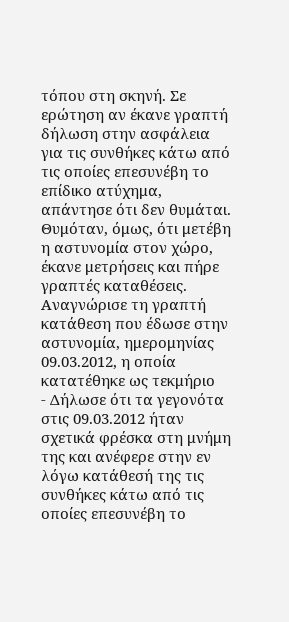τόπου στη σκηνή. Σε ερώτηση αν έκανε γραπτή δήλωση στην ασφάλεια για τις συνθήκες κάτω από τις οποίες επεσυνέβη το επίδικο ατύχημα, απάντησε ότι δεν θυμάται. Θυμόταν, όμως, ότι μετέβη η αστυνομία στον χώρο, έκανε μετρήσεις και πήρε γραπτές καταθέσεις. Αναγνώρισε τη γραπτή κατάθεση που έδωσε στην αστυνομία, ημερομηνίας 09.03.2012, η οποία κατατέθηκε ως τεκμήριο
- Δήλωσε ότι τα γεγονότα στις 09.03.2012 ήταν σχετικά φρέσκα στη μνήμη της και ανέφερε στην εν λόγω κατάθεσή της τις συνθήκες κάτω από τις οποίες επεσυνέβη το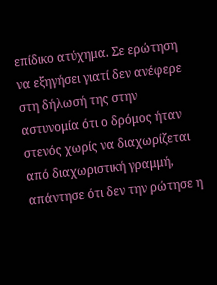επίδικο ατύχημα. Σε ερώτηση να εξηγήσει γιατί δεν ανέφερε στη δήλωσή της στην αστυνομία ότι ο δρόμος ήταν στενός χωρίς να διαχωρίζεται από διαχωριστική γραμμή, απάντησε ότι δεν την ρώτησε η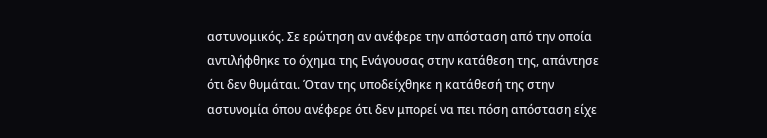αστυνομικός. Σε ερώτηση αν ανέφερε την απόσταση από την οποία αντιλήφθηκε το όχημα της Ενάγουσας στην κατάθεση της, απάντησε ότι δεν θυμάται. Όταν της υποδείχθηκε η κατάθεσή της στην αστυνομία όπου ανέφερε ότι δεν μπορεί να πει πόση απόσταση είχε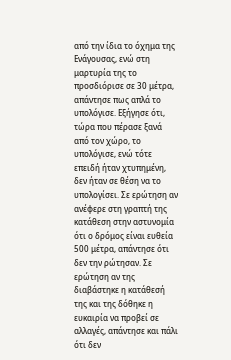από την ίδια το όχημα της Ενάγουσας, ενώ στη μαρτυρία της το προσδιόρισε σε 30 μέτρα, απάντησε πως απλά το υπολόγισε. Εξήγησε ότι, τώρα που πέρασε ξανά από τον χώρο, το υπολόγισε, ενώ τότε επειδή ήταν χτυπημένη, δεν ήταν σε θέση να το υπολογίσει. Σε ερώτηση αν ανέφερε στη γραπτή της κατάθεση στην αστυνομία ότι ο δρόμος είναι ευθεία 500 μέτρα, απάντησε ότι δεν την ρώτησαν. Σε ερώτηση αν της διαβάστηκε η κατάθεσή της και της δόθηκε η ευκαιρία να προβεί σε αλλαγές, απάντησε και πάλι ότι δεν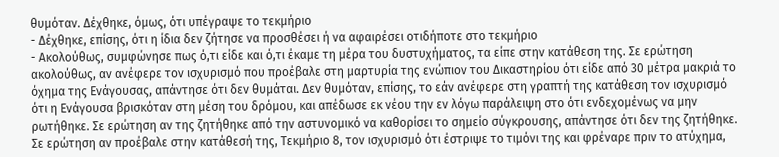θυμόταν. Δέχθηκε, όμως, ότι υπέγραψε το τεκμήριο
- Δέχθηκε, επίσης, ότι η ίδια δεν ζήτησε να προσθέσει ή να αφαιρέσει οτιδήποτε στο τεκμήριο
- Ακολούθως, συμφώνησε πως ό,τι είδε και ό,τι έκαμε τη μέρα του δυστυχήματος, τα είπε στην κατάθεση της. Σε ερώτηση ακολούθως, αν ανέφερε τον ισχυρισμό που προέβαλε στη μαρτυρία της ενώπιον του Δικαστηρίου ότι είδε από 30 μέτρα μακριά το όχημα της Ενάγουσας, απάντησε ότι δεν θυμάται. Δεν θυμόταν, επίσης, το εάν ανέφερε στη γραπτή της κατάθεση τον ισχυρισμό ότι η Ενάγουσα βρισκόταν στη μέση του δρόμου, και απέδωσε εκ νέου την εν λόγω παράλειψη στο ότι ενδεχομένως να μην ρωτήθηκε. Σε ερώτηση αν της ζητήθηκε από την αστυνομικό να καθορίσει το σημείο σύγκρουσης, απάντησε ότι δεν της ζητήθηκε. Σε ερώτηση αν προέβαλε στην κατάθεσή της, Τεκμήριο 8, τον ισχυρισμό ότι έστριψε το τιμόνι της και φρέναρε πριν το ατύχημα,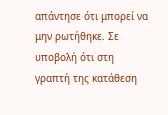απάντησε ότι μπορεί να μην ρωτήθηκε. Σε υποβολή ότι στη γραπτή της κατάθεση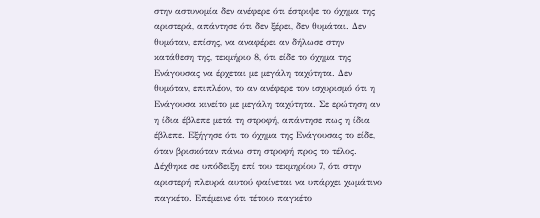στην αστυνομία δεν ανέφερε ότι έστριψε το όχημα της αριστερά, απάντησε ότι δεν ξέρει, δεν θυμάται. Δεν θυμόταν, επίσης, να αναφέρει αν δήλωσε στην κατάθεση της, τεκμήριο 8, ότι είδε το όχημα της Ενάγουσας να έρχεται με μεγάλη ταχύτητα. Δεν θυμόταν, επιπλέον, το αν ανέφερε τον ισχυρισμό ότι η Ενάγουσα κινείτο με μεγάλη ταχύτητα. Σε ερώτηση αν η ίδια έβλεπε μετά τη στροφή, απάντησε πως η ίδια έβλεπε. Εξήγησε ότι το όχημα της Ενάγουσας το είδε, όταν βρισκόταν πάνω στη στροφή προς το τέλος. Δέχθηκε σε υπόδειξη επί του τεκμηρίου 7, ότι στην αριστερή πλευρά αυτού φαίνεται να υπάρχει χωμάτινο παγκέτο. Επέμεινε ότι τέτοιο παγκέτο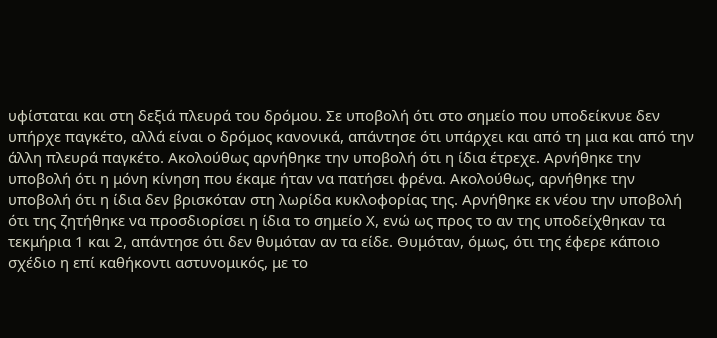υφίσταται και στη δεξιά πλευρά του δρόμου. Σε υποβολή ότι στο σημείο που υποδείκνυε δεν υπήρχε παγκέτο, αλλά είναι ο δρόμος κανονικά, απάντησε ότι υπάρχει και από τη μια και από την άλλη πλευρά παγκέτο. Ακολούθως αρνήθηκε την υποβολή ότι η ίδια έτρεχε. Αρνήθηκε την υποβολή ότι η μόνη κίνηση που έκαμε ήταν να πατήσει φρένα. Ακολούθως, αρνήθηκε την υποβολή ότι η ίδια δεν βρισκόταν στη λωρίδα κυκλοφορίας της. Αρνήθηκε εκ νέου την υποβολή ότι της ζητήθηκε να προσδιορίσει η ίδια το σημείο Χ, ενώ ως προς το αν της υποδείχθηκαν τα τεκμήρια 1 και 2, απάντησε ότι δεν θυμόταν αν τα είδε. Θυμόταν, όμως, ότι της έφερε κάποιο σχέδιο η επί καθήκοντι αστυνομικός, με το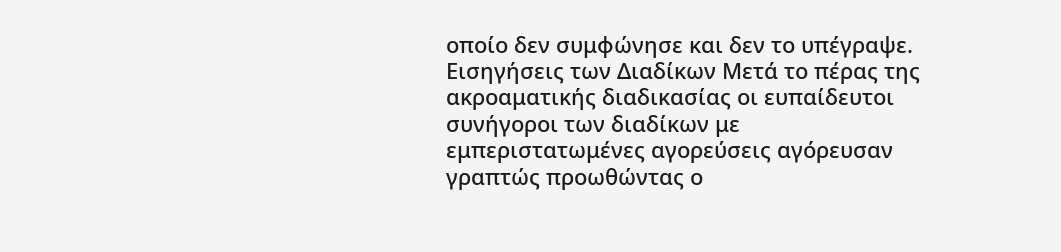οποίο δεν συμφώνησε και δεν το υπέγραψε. Εισηγήσεις των Διαδίκων Μετά το πέρας της ακροαματικής διαδικασίας οι ευπαίδευτοι συνήγοροι των διαδίκων με εμπεριστατωμένες αγορεύσεις αγόρευσαν γραπτώς προωθώντας ο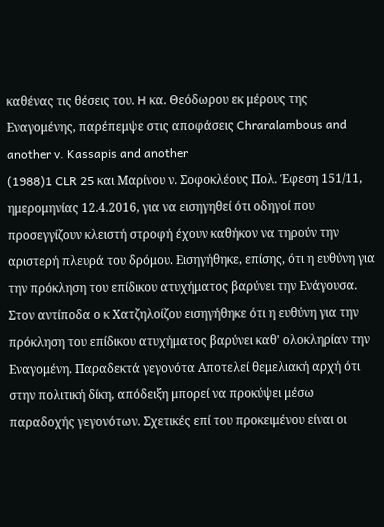καθένας τις θέσεις του. H κα. Θεόδωρου εκ μέρους της Εναγομένης, παρέπεμψε στις αποφάσεις Chraralambous and another v. Kassapis and another
(1988)1 CLR 25 και Μαρίνου ν. Σοφοκλέους Πολ. Έφεση 151/11, ημερομηνίας 12.4.2016, για να εισηγηθεί ότι οδηγοί που προσεγγίζουν κλειστή στροφή έχουν καθήκον να τηρούν την αριστερή πλευρά του δρόμου. Εισηγήθηκε, επίσης, ότι η ευθύνη για την πρόκληση του επίδικου ατυχήματος βαρύνει την Ενάγουσα. Στον αντίποδα ο κ Χατζηλοίζου εισηγήθηκε ότι η ευθύνη για την πρόκληση του επίδικου ατυχήματος βαρύνει καθ' ολοκληρίαν την Εναγομένη. Παραδεκτά γεγονότα Αποτελεί θεμελιακή αρχή ότι στην πολιτική δίκη, απόδειξη μπορεί να προκύψει μέσω παραδοχής γεγονότων. Σχετικές επί του προκειμένου είναι οι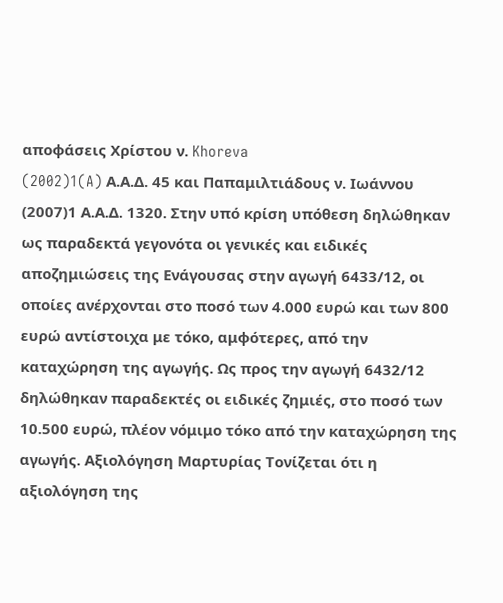αποφάσεις Χρίστου ν. Khoreva
(2002)1(A) Α.Α.Δ. 45 και Παπαμιλτιάδους ν. Ιωάννου
(2007)1 Α.Α.Δ. 1320. Στην υπό κρίση υπόθεση δηλώθηκαν ως παραδεκτά γεγονότα οι γενικές και ειδικές αποζημιώσεις της Ενάγουσας στην αγωγή 6433/12, οι οποίες ανέρχονται στο ποσό των 4.000 ευρώ και των 800 ευρώ αντίστοιχα με τόκο, αμφότερες, από την καταχώρηση της αγωγής. Ως προς την αγωγή 6432/12 δηλώθηκαν παραδεκτές οι ειδικές ζημιές, στο ποσό των 10.500 ευρώ, πλέον νόμιμο τόκο από την καταχώρηση της αγωγής. Αξιολόγηση Μαρτυρίας Τονίζεται ότι η αξιολόγηση της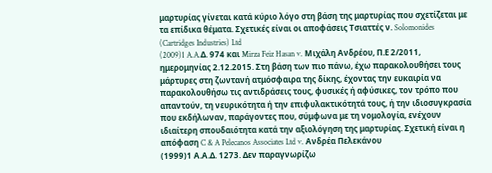μαρτυρίας γίνεται κατά κύριο λόγο στη βάση της μαρτυρίας που σχετίζεται με τα επίδικα θέματα. Σχετικές είναι οι αποφάσεις Τσιαττές ν. Solomonides (Cartridges Industries) Ltd
(2009)1 A.A.Δ. 974 και Mirza Feiz Hasan v. Μιχάλη Ανδρέου, Π.Ε 2/2011, ημερομηνίας 2.12.2015. Στη βάση των πιο πάνω, έχω παρακολουθήσει τους μάρτυρες στη ζωντανή ατμόσφαιρα της δίκης, έχοντας την ευκαιρία να παρακολουθήσω τις αντιδράσεις τους, φυσικές ή αφύσικες, τον τρόπο που απαντούν, τη νευρικότητα ή την επιφυλακτικότητά τους, ή την ιδιοσυγκρασία που εκδήλωναν, παράγοντες που, σύμφωνα με τη νομολογία, ενέχουν ιδιαίτερη σπουδαιότητα κατά την αξιολόγηση της μαρτυρίας. Σχετική είναι η απόφαση C & A Pelecanos Associates Ltd v. Ανδρέα Πελεκάνου
(1999)1 Α.Α.Δ. 1273. Δεν παραγνωρίζω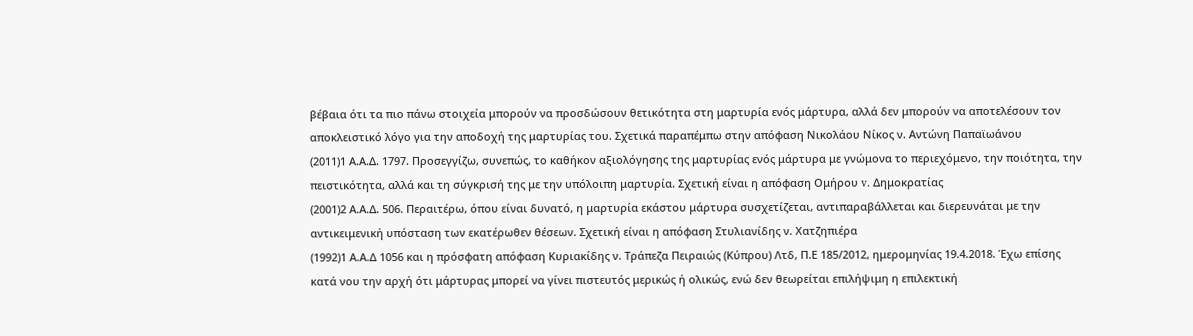βέβαια ότι τα πιο πάνω στοιχεία μπορούν να προσδώσουν θετικότητα στη μαρτυρία ενός μάρτυρα, αλλά δεν μπορούν να αποτελέσουν τον αποκλειστικό λόγο για την αποδοχή της μαρτυρίας του. Σχετικά παραπέμπω στην απόφαση Νικολάου Νίκος ν. Aντώνη Παπαϊωάνου
(2011)1 Α.Α.Δ. 1797. Προσεγγίζω, συνεπώς, το καθήκον αξιολόγησης της μαρτυρίας ενός μάρτυρα με γνώμονα το περιεχόμενο, την ποιότητα, την πειστικότητα, αλλά και τη σύγκρισή της με την υπόλοιπη μαρτυρία. Σχετική είναι η απόφαση Ομήρου v. Δημοκρατίας
(2001)2 Α.Α.Δ. 506. Περαιτέρω, όπου είναι δυνατό, η μαρτυρία εκάστου μάρτυρα συσχετίζεται, αντιπαραβάλλεται και διερευνάται με την αντικειμενική υπόσταση των εκατέρωθεν θέσεων. Σχετική είναι η απόφαση Στυλιανίδης ν. Χατζηπιέρα
(1992)1 Α.Α.Δ 1056 και η πρόσφατη απόφαση Κυριακίδης ν. Τράπεζα Πειραιώς (Κύπρου) Λτδ, Π.Ε 185/2012, ημερομηνίας 19.4.2018. Έχω επίσης κατά νου την αρχή ότι μάρτυρας μπορεί να γίνει πιστευτός μερικώς ή ολικώς, ενώ δεν θεωρείται επιλήψιμη η επιλεκτική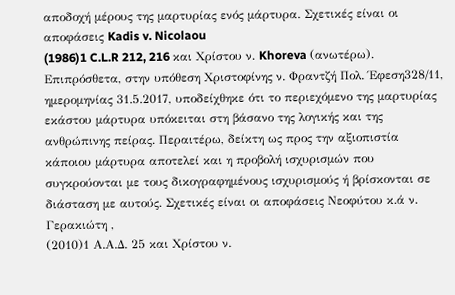αποδοχή μέρους της μαρτυρίας ενός μάρτυρα. Σχετικές είναι οι αποφάσεις Kadis v. Nicolaou
(1986)1 C.L.R 212, 216 και Χρίστου ν. Khoreva (ανωτέρω). Επιπρόσθετα, στην υπόθεση Χριστοφίνης ν. Φραντζή Πολ. Έφεση328/11, ημερομηνίας 31.5.2017, υποδείχθηκε ότι το περιεχόμενο της μαρτυρίας εκάστου μάρτυρα υπόκειται στη βάσανο της λογικής και της ανθρώπινης πείρας. Περαιτέρω, δείκτη ως προς την αξιοπιστία κάποιου μάρτυρα αποτελεί και η προβολή ισχυρισμών που συγκρούονται με τους δικογραφημένους ισχυρισμούς ή βρίσκονται σε διάσταση με αυτούς. Σχετικές είναι οι αποφάσεις Νεοφύτου κ.ά ν. Γερακιώτη ,
(2010)1 Α.Α.Δ. 25 και Χρίστου ν.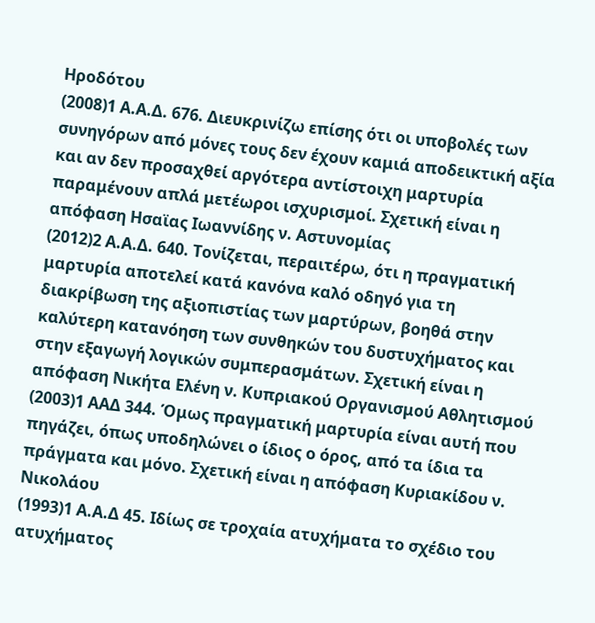Ηροδότου
(2008)1 Α.Α.Δ. 676. Διευκρινίζω επίσης ότι οι υποβολές των συνηγόρων από μόνες τους δεν έχουν καμιά αποδεικτική αξία και αν δεν προσαχθεί αργότερα αντίστοιχη μαρτυρία παραμένουν απλά μετέωροι ισχυρισμοί. Σχετική είναι η απόφαση Ησαϊας Ιωαννίδης ν. Αστυνομίας
(2012)2 Α.Α.Δ. 640. Τονίζεται, περαιτέρω, ότι η πραγματική μαρτυρία αποτελεί κατά κανόνα καλό οδηγό για τη διακρίβωση της αξιοπιστίας των μαρτύρων, βοηθά στην καλύτερη κατανόηση των συνθηκών του δυστυχήματος και στην εξαγωγή λογικών συμπερασμάτων. Σχετική είναι η απόφαση Νικήτα Ελένη ν. Κυπριακού Οργανισμού Αθλητισμού
(2003)1 ΑΑΔ 344. Όμως πραγματική μαρτυρία είναι αυτή που πηγάζει, όπως υποδηλώνει ο ίδιος ο όρος, από τα ίδια τα πράγματα και μόνο. Σχετική είναι η απόφαση Κυριακίδου ν. Νικολάου
(1993)1 Α.Α.Δ 45. Ιδίως σε τροχαία ατυχήματα το σχέδιο του ατυχήματος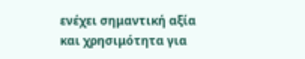ενέχει σημαντική αξία και χρησιμότητα για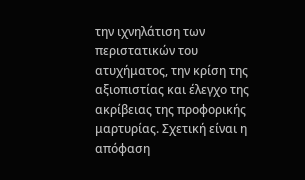την ιχνηλάτιση των περιστατικών του ατυχήματος, την κρίση της αξιοπιστίας και έλεγχο της ακρίβειας της προφορικής μαρτυρίας. Σχετική είναι η απόφαση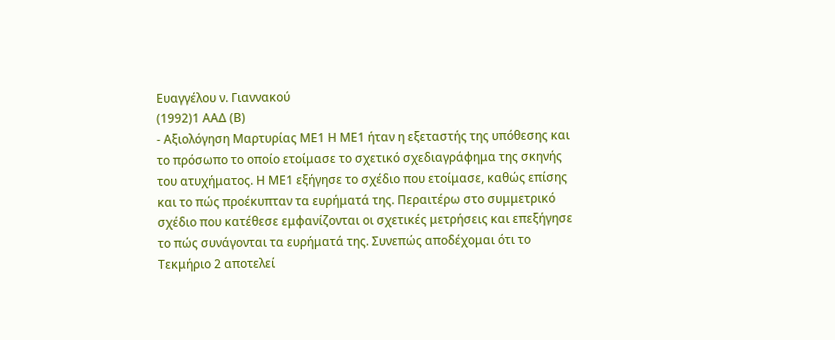Ευαγγέλου ν. Γιαννακού
(1992)1 ΑΑΔ (Β)
- Αξιολόγηση Μαρτυρίας ΜΕ1 Η ΜΕ1 ήταν η εξεταστής της υπόθεσης και το πρόσωπο το οποίο ετοίμασε το σχετικό σχεδιαγράφημα της σκηνής του ατυχήματος. Η ΜΕ1 εξήγησε το σχέδιο που ετοίμασε, καθώς επίσης και το πώς προέκυπταν τα ευρήματά της. Περαιτέρω στο συμμετρικό σχέδιο που κατέθεσε εμφανίζονται οι σχετικές μετρήσεις και επεξήγησε το πώς συνάγονται τα ευρήματά της. Συνεπώς αποδέχομαι ότι το Τεκμήριο 2 αποτελεί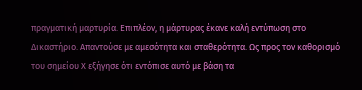πραγματική μαρτυρία. Επιπλέον, η μάρτυρας έκανε καλή εντύπωση στο Δικαστήριο. Απαντούσε με αμεσότητα και σταθερότητα. Ως προς τον καθορισμό του σημείου Χ εξήγησε ότι εντόπισε αυτό με βάση τα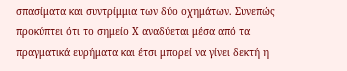σπασίματα και συντρίμμια των δύο οχημάτων. Συνεπώς προκύπτει ότι το σημείο Χ αναδύεται μέσα από τα πραγματικά ευρήματα και έτσι μπορεί να γίνει δεκτή η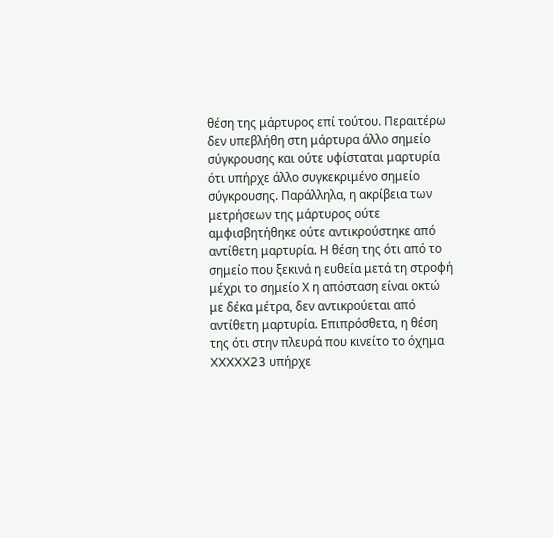θέση της μάρτυρος επί τούτου. Περαιτέρω δεν υπεβλήθη στη μάρτυρα άλλο σημείο σύγκρουσης και ούτε υφίσταται μαρτυρία ότι υπήρχε άλλο συγκεκριμένο σημείο σύγκρουσης. Παράλληλα, η ακρίβεια των μετρήσεων της μάρτυρος ούτε αμφισβητήθηκε ούτε αντικρούστηκε από αντίθετη μαρτυρία. Η θέση της ότι από το σημείο που ξεκινά η ευθεία μετά τη στροφή μέχρι το σημείο Χ η απόσταση είναι οκτώ με δέκα μέτρα, δεν αντικρούεται από αντίθετη μαρτυρία. Επιπρόσθετα, η θέση της ότι στην πλευρά που κινείτο το όχημα XXXXX23 υπήρχε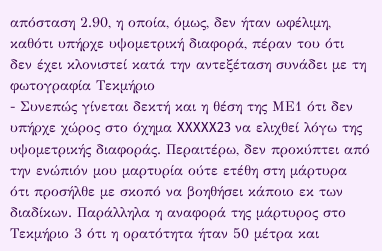απόσταση 2.90, η οποία, όμως, δεν ήταν ωφέλιμη, καθότι υπήρχε υψομετρική διαφορά, πέραν του ότι δεν έχει κλονιστεί κατά την αντεξέταση συνάδει με τη φωτογραφία Τεκμήριο
- Συνεπώς γίνεται δεκτή και η θέση της ΜΕ1 ότι δεν υπήρχε χώρος στο όχημα XXXXX23 να ελιχθεί λόγω της υψομετρικής διαφοράς. Περαιτέρω, δεν προκύπτει από την ενώπιόν μου μαρτυρία ούτε ετέθη στη μάρτυρα ότι προσήλθε με σκοπό να βοηθήσει κάποιο εκ των διαδίκων. Παράλληλα η αναφορά της μάρτυρος στο Τεκμήριο 3 ότι η ορατότητα ήταν 50 μέτρα και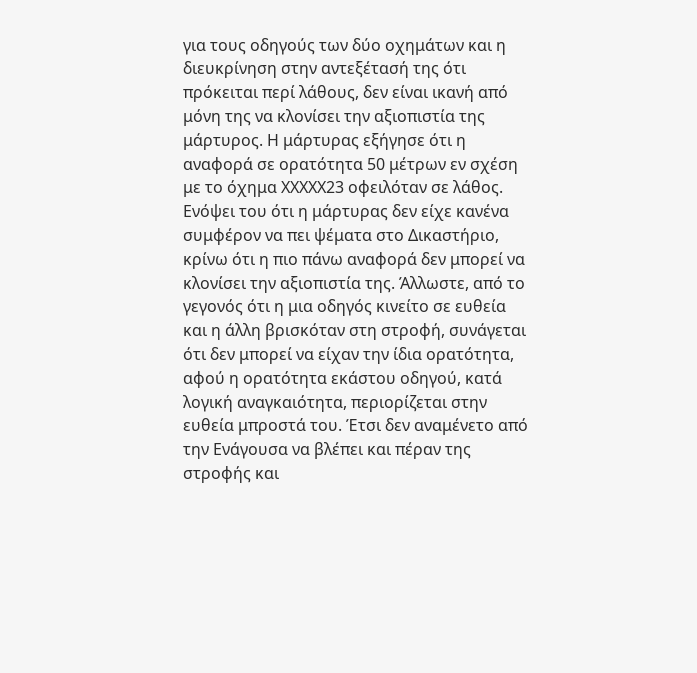για τους οδηγούς των δύο οχημάτων και η διευκρίνηση στην αντεξέτασή της ότι πρόκειται περί λάθους, δεν είναι ικανή από μόνη της να κλονίσει την αξιοπιστία της μάρτυρος. Η μάρτυρας εξήγησε ότι η αναφορά σε ορατότητα 50 μέτρων εν σχέση με το όχημα XXXXX23 οφειλόταν σε λάθος. Ενόψει του ότι η μάρτυρας δεν είχε κανένα συμφέρον να πει ψέματα στο Δικαστήριο, κρίνω ότι η πιο πάνω αναφορά δεν μπορεί να κλονίσει την αξιοπιστία της. Άλλωστε, από το γεγονός ότι η μια οδηγός κινείτο σε ευθεία και η άλλη βρισκόταν στη στροφή, συνάγεται ότι δεν μπορεί να είχαν την ίδια ορατότητα, αφού η ορατότητα εκάστου οδηγού, κατά λογική αναγκαιότητα, περιορίζεται στην ευθεία μπροστά του. Έτσι δεν αναμένετο από την Ενάγουσα να βλέπει και πέραν της στροφής και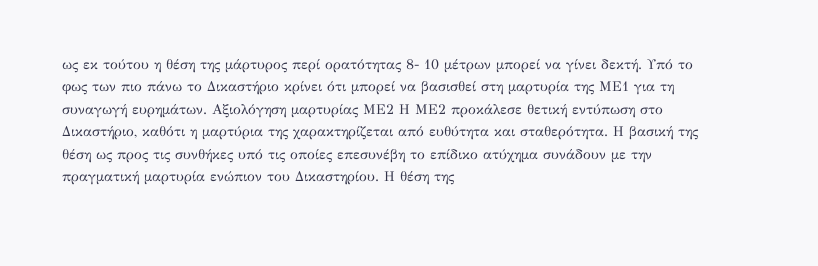ως εκ τούτου η θέση της μάρτυρος περί ορατότητας 8- 10 μέτρων μπορεί να γίνει δεκτή. Υπό το φως των πιο πάνω το Δικαστήριο κρίνει ότι μπορεί να βασισθεί στη μαρτυρία της ΜΕ1 για τη συναγωγή ευρημάτων. Αξιολόγηση μαρτυρίας ΜΕ2 Η ΜΕ2 προκάλεσε θετική εντύπωση στο Δικαστήριο, καθότι η μαρτύρια της χαρακτηρίζεται από ευθύτητα και σταθερότητα. Η βασική της θέση ως προς τις συνθήκες υπό τις οποίες επεσυνέβη το επίδικο ατύχημα συνάδουν με την πραγματική μαρτυρία ενώπιον του Δικαστηρίου. Η θέση της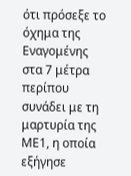ότι πρόσεξε το όχημα της Εναγομένης στα 7 μέτρα περίπου συνάδει με τη μαρτυρία της ΜΕ1, η οποία εξήγησε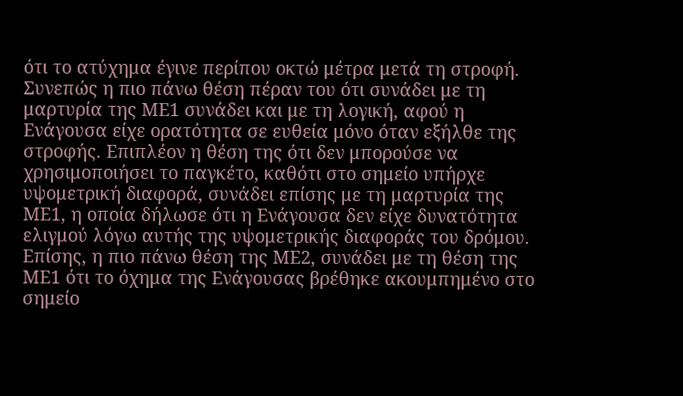ότι το ατύχημα έγινε περίπου οκτώ μέτρα μετά τη στροφή. Συνεπώς η πιο πάνω θέση πέραν του ότι συνάδει με τη μαρτυρία της ΜΕ1 συνάδει και με τη λογική, αφού η Ενάγουσα είχε ορατότητα σε ευθεία μόνο όταν εξήλθε της στροφής. Επιπλέον η θέση της ότι δεν μπορούσε να χρησιμοποιήσει το παγκέτο, καθότι στο σημείο υπήρχε υψομετρική διαφορά, συνάδει επίσης με τη μαρτυρία της ΜΕ1, η οποία δήλωσε ότι η Ενάγουσα δεν είχε δυνατότητα ελιγμού λόγω αυτής της υψομετρικής διαφοράς του δρόμου. Επίσης, η πιο πάνω θέση της ΜΕ2, συνάδει με τη θέση της ΜΕ1 ότι το όχημα της Ενάγουσας βρέθηκε ακουμπημένο στο σημείο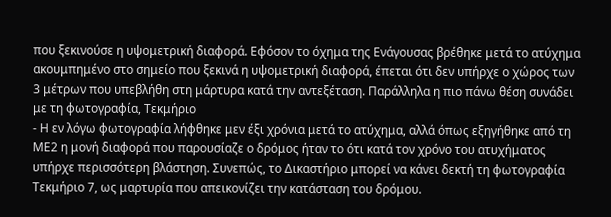που ξεκινούσε η υψομετρική διαφορά. Εφόσον το όχημα της Ενάγουσας βρέθηκε μετά το ατύχημα ακουμπημένο στο σημείο που ξεκινά η υψομετρική διαφορά, έπεται ότι δεν υπήρχε ο χώρος των 3 μέτρων που υπεβλήθη στη μάρτυρα κατά την αντεξέταση. Παράλληλα η πιο πάνω θέση συνάδει με τη φωτογραφία, Τεκμήριο
- Η εν λόγω φωτογραφία λήφθηκε μεν έξι χρόνια μετά το ατύχημα, αλλά όπως εξηγήθηκε από τη ΜΕ2 η μονή διαφορά που παρουσίαζε ο δρόμος ήταν το ότι κατά τον χρόνο του ατυχήματος υπήρχε περισσότερη βλάστηση. Συνεπώς, το Δικαστήριο μπορεί να κάνει δεκτή τη φωτογραφία Τεκμήριο 7, ως μαρτυρία που απεικονίζει την κατάσταση του δρόμου.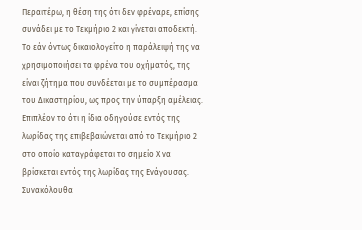Περαιτέρω, η θέση της ότι δεν φρέναρε, επίσης συνάδει με το Τεκμήριο 2 και γίνεται αποδεκτή. Το εάν όντως δικαιολογείτο η παράλειψή της να χρησιμοποιήσει τα φρένα του οχήματός, της είναι ζήτημα που συνδέεται με το συμπέρασμα του Δικαστηρίου, ως προς την ύπαρξη αμέλειας. Επιπλέον το ότι η ίδια οδηγούσε εντός της λωρίδας της επιβεβαιώνεται από το Τεκμήριο 2 στο οποίο καταγράφεται το σημείο Χ να βρίσκεται εντός της λωρίδας της Ενάγουσας. Συνακόλουθα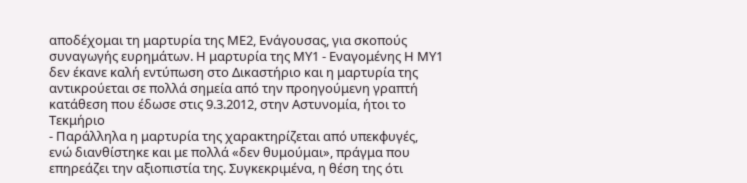αποδέχομαι τη μαρτυρία της ΜΕ2, Ενάγουσας, για σκοπούς συναγωγής ευρημάτων. Η μαρτυρία της ΜΥ1 - Εναγομένης Η ΜΥ1 δεν έκανε καλή εντύπωση στο Δικαστήριο και η μαρτυρία της αντικρούεται σε πολλά σημεία από την προηγούμενη γραπτή κατάθεση που έδωσε στις 9.3.2012, στην Αστυνομία, ήτοι το Τεκμήριο
- Παράλληλα η μαρτυρία της χαρακτηρίζεται από υπεκφυγές, ενώ διανθίστηκε και με πολλά «δεν θυμούμαι», πράγμα που επηρεάζει την αξιοπιστία της. Συγκεκριμένα, η θέση της ότι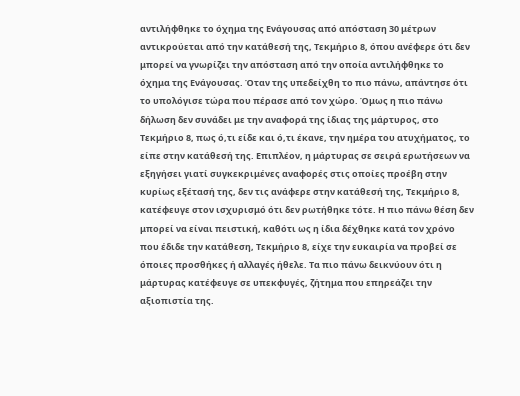αντιλήφθηκε το όχημα της Ενάγουσας από απόσταση 30 μέτρων αντικρούεται από την κατάθεσή της, Τεκμήριο 8, όπου ανέφερε ότι δεν μπορεί να γνωρίζει την απόσταση από την οποία αντιλήφθηκε το όχημα της Ενάγουσας. Όταν της υπεδείχθη το πιο πάνω, απάντησε ότι το υπολόγισε τώρα που πέρασε από τον χώρο. Όμως η πιο πάνω δήλωση δεν συνάδει με την αναφορά της ίδιας της μάρτυρος, στο Τεκμήριο 8, πως ό,τι είδε και ό,τι έκανε, την ημέρα του ατυχήματος, το είπε στην κατάθεσή της. Επιπλέον, η μάρτυρας σε σειρά ερωτήσεων να εξηγήσει γιατί συγκεκριμένες αναφορές στις οποίες προέβη στην κυρίως εξέτασή της, δεν τις ανάφερε στην κατάθεσή της, Τεκμήριο 8, κατέφευγε στον ισχυρισμό ότι δεν ρωτήθηκε τότε. Η πιο πάνω θέση δεν μπορεί να είναι πειστική, καθότι ως η ίδια δέχθηκε κατά τον χρόνο που έδιδε την κατάθεση, Τεκμήριο 8, είχε την ευκαιρία να προβεί σε όποιες προσθήκες ή αλλαγές ήθελε. Τα πιο πάνω δεικνύουν ότι η μάρτυρας κατέφευγε σε υπεκφυγές, ζήτημα που επηρεάζει την αξιοπιστία της.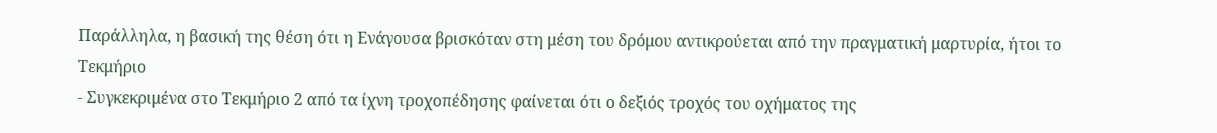Παράλληλα, η βασική της θέση ότι η Ενάγουσα βρισκόταν στη μέση του δρόμου αντικρούεται από την πραγματική μαρτυρία, ήτοι το Τεκμήριο
- Συγκεκριμένα στο Τεκμήριο 2 από τα ίχνη τροχοπέδησης φαίνεται ότι ο δεξιός τροχός του οχήματος της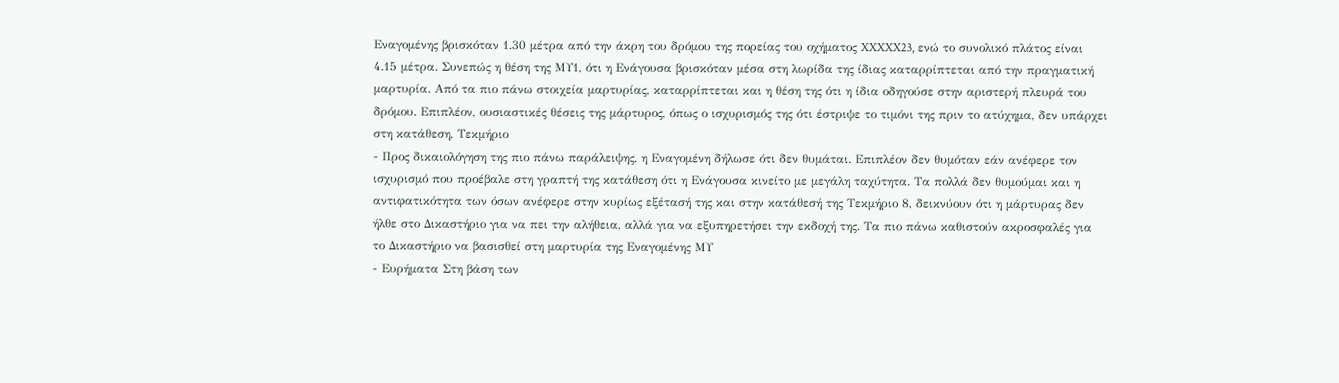Εναγομένης βρισκόταν 1.30 μέτρα από την άκρη του δρόμου της πορείας του οχήματος XXXXX23, ενώ το συνολικό πλάτος είναι 4.15 μέτρα. Συνεπώς η θέση της ΜΥ1, ότι η Ενάγουσα βρισκόταν μέσα στη λωρίδα της ίδιας καταρρίπτεται από την πραγματική μαρτυρία. Από τα πιο πάνω στοιχεία μαρτυρίας, καταρρίπτεται και η θέση της ότι η ίδια οδηγούσε στην αριστερή πλευρά του δρόμου. Επιπλέον, ουσιαστικές θέσεις της μάρτυρος, όπως ο ισχυρισμός της ότι έστριψε το τιμόνι της πριν το ατύχημα, δεν υπάρχει στη κατάθεση, Τεκμήριο
- Προς δικαιολόγηση της πιο πάνω παράλειψης, η Εναγομένη δήλωσε ότι δεν θυμάται. Επιπλέον δεν θυμόταν εάν ανέφερε τον ισχυρισμό που προέβαλε στη γραπτή της κατάθεση ότι η Ενάγουσα κινείτο με μεγάλη ταχύτητα. Τα πολλά δεν θυμούμαι και η αντιφατικότητα των όσων ανέφερε στην κυρίως εξέτασή της και στην κατάθεσή της Τεκμήριο 8, δεικνύουν ότι η μάρτυρας δεν ήλθε στο Δικαστήριο για να πει την αλήθεια, αλλά για να εξυπηρετήσει την εκδοχή της. Τα πιο πάνω καθιστούν ακροσφαλές για το Δικαστήριο να βασισθεί στη μαρτυρία της Εναγομένης ΜΥ
- Ευρήματα Στη βάση των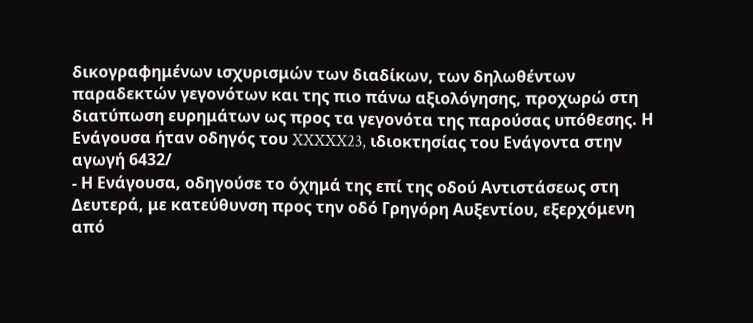δικογραφημένων ισχυρισμών των διαδίκων, των δηλωθέντων παραδεκτών γεγονότων και της πιο πάνω αξιολόγησης, προχωρώ στη διατύπωση ευρημάτων ως προς τα γεγονότα της παρούσας υπόθεσης. Η Ενάγουσα ήταν οδηγός του XXXXX23, ιδιοκτησίας του Ενάγοντα στην αγωγή 6432/
- Η Ενάγουσα, οδηγούσε το όχημά της επί της οδού Αντιστάσεως στη Δευτερά, με κατεύθυνση προς την οδό Γρηγόρη Αυξεντίου, εξερχόμενη από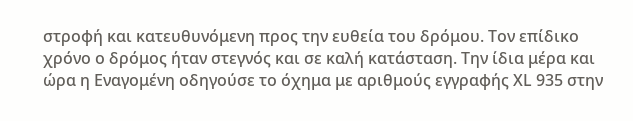στροφή και κατευθυνόμενη προς την ευθεία του δρόμου. Τον επίδικο χρόνο ο δρόμος ήταν στεγνός και σε καλή κατάσταση. Την ίδια μέρα και ώρα η Εναγομένη οδηγούσε το όχημα με αριθμούς εγγραφής ΧL 935 στην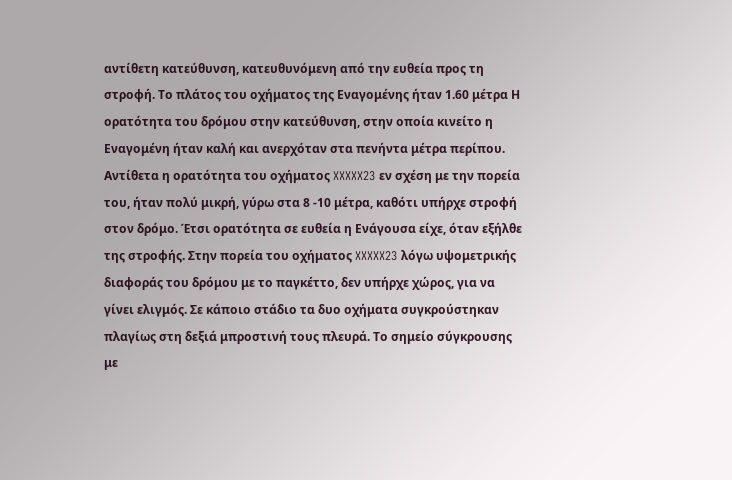αντίθετη κατεύθυνση, κατευθυνόμενη από την ευθεία προς τη στροφή. Το πλάτος του οχήματος της Εναγομένης ήταν 1.60 μέτρα Η ορατότητα του δρόμου στην κατεύθυνση, στην οποία κινείτο η Εναγομένη ήταν καλή και ανερχόταν στα πενήντα μέτρα περίπου. Αντίθετα η ορατότητα του οχήματος XXXXX23 εν σχέση με την πορεία του, ήταν πολύ μικρή, γύρω στα 8 -10 μέτρα, καθότι υπήρχε στροφή στον δρόμο. Έτσι ορατότητα σε ευθεία η Ενάγουσα είχε, όταν εξήλθε της στροφής. Στην πορεία του οχήματος XXXXX23 λόγω υψομετρικής διαφοράς του δρόμου με το παγκέττο, δεν υπήρχε χώρος, για να γίνει ελιγμός. Σε κάποιο στάδιο τα δυο οχήματα συγκρούστηκαν πλαγίως στη δεξιά μπροστινή τους πλευρά. Το σημείο σύγκρουσης με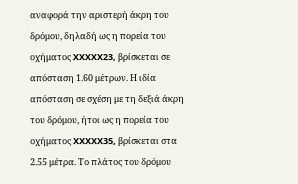αναφορά την αριστερή άκρη του δρόμου, δηλαδή ως η πορεία του οχήματος XXXXX23, βρίσκεται σε απόσταση 1.60 μέτρων. Η ιδία απόσταση σε σχέση με τη δεξιά άκρη του δρόμου, ήτοι ως η πορεία του οχήματος XXXXX35, βρίσκεται στα 2.55 μέτρα. Το πλάτος του δρόμου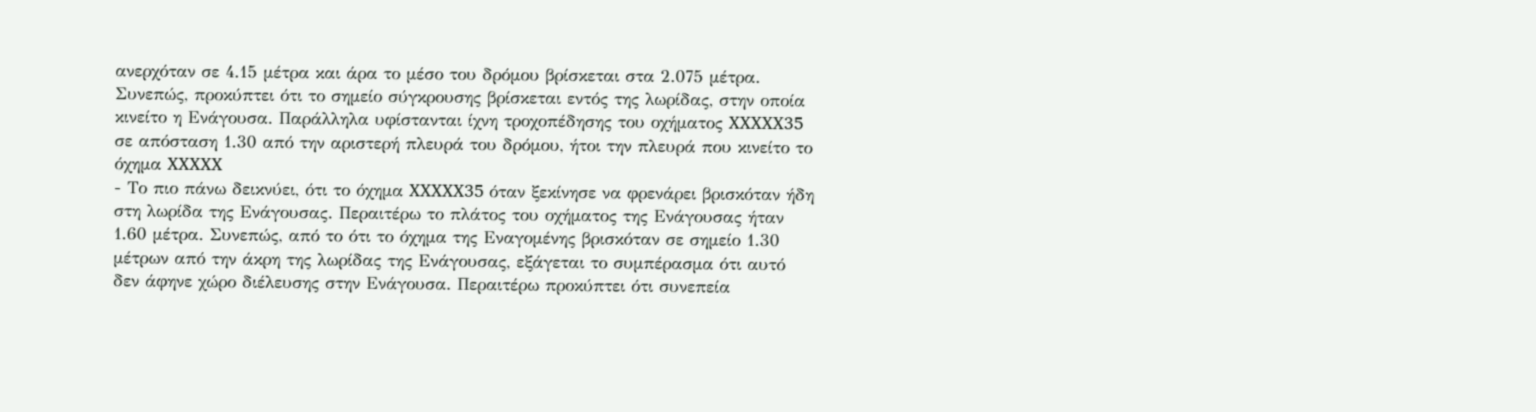ανερχόταν σε 4.15 μέτρα και άρα το μέσο του δρόμου βρίσκεται στα 2.075 μέτρα. Συνεπώς, προκύπτει ότι το σημείο σύγκρουσης βρίσκεται εντός της λωρίδας, στην οποία κινείτο η Ενάγουσα. Παράλληλα υφίστανται ίχνη τροχοπέδησης του οχήματος XXXXX35 σε απόσταση 1.30 από την αριστερή πλευρά του δρόμου, ήτοι την πλευρά που κινείτο το όχημα XXXXX
- Το πιο πάνω δεικνύει, ότι το όχημα XXXXX35 όταν ξεκίνησε να φρενάρει βρισκόταν ήδη στη λωρίδα της Ενάγουσας. Περαιτέρω το πλάτος του οχήματος της Ενάγουσας ήταν 1.60 μέτρα. Συνεπώς, από το ότι το όχημα της Εναγομένης βρισκόταν σε σημείο 1.30 μέτρων από την άκρη της λωρίδας της Ενάγουσας, εξάγεται το συμπέρασμα ότι αυτό δεν άφηνε χώρο διέλευσης στην Ενάγουσα. Περαιτέρω προκύπτει ότι συνεπεία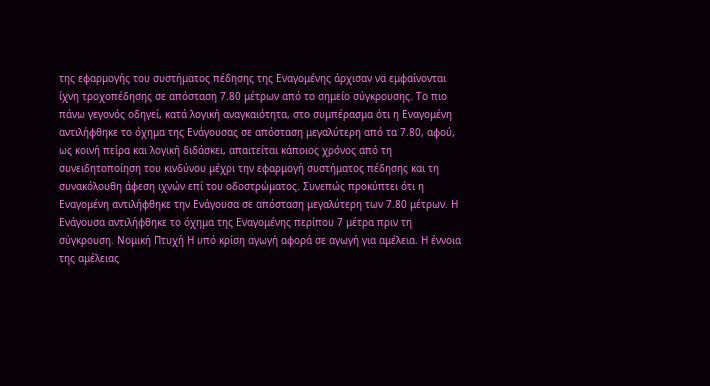της εφαρμογής του συστήματος πέδησης της Εναγομένης άρχισαν να εμφαίνονται ίχνη τροχοπέδησης σε απόσταση 7.80 μέτρων από το σημείο σύγκρουσης. Το πιο πάνω γεγονός οδηγεί, κατά λογική αναγκαιότητα, στο συμπέρασμα ότι η Εναγομένη αντιλήφθηκε το όχημα της Ενάγουσας σε απόσταση μεγαλύτερη από τα 7.80, αφού, ως κοινή πείρα και λογική διδάσκει, απαιτείται κάποιος χρόνος από τη συνειδητοποίηση του κινδύνου μέχρι την εφαρμογή συστήματος πέδησης και τη συνακόλουθη άφεση ιχνών επί του οδοστρώματος. Συνεπώς προκύπτει ότι η Εναγομένη αντιλήφθηκε την Ενάγουσα σε απόσταση μεγαλύτερη των 7.80 μέτρων. Η Ενάγουσα αντιλήφθηκε το όχημα της Εναγομένης περίπου 7 μέτρα πριν τη σύγκρουση. Νομική Πτυχή Η υπό κρίση αγωγή αφορά σε αγωγή για αμέλεια. Η έννοια της αμέλειας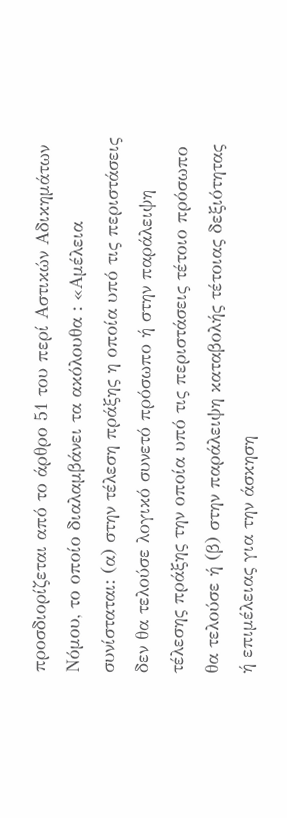προσδιορίζεται από το άρθρο 51 του περί Αστικών Αδικημάτων Νόμου, το οποίο διαλαμβάνει τα ακόλουθα : «Αμέλεια συνίσταται: (α) στην τέλεση πράξης η οποία υπό τις περιστάσεις δεν θα τελούσε λογικό συνετό πρόσωπο ή στην παράλειψη τέλεσης πράξης την οποία υπό τις περιστάσεις τέτοιο πρόσωπο θα τελούσε ή (β) στην παράλειψη καταβολής τέτοιας δεξιότητας ή επιμέλειας για την άσκηση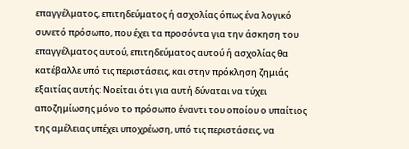επαγγέλματος, επιτηδεύματος ή ασχολίας όπως ένα λογικό συνετό πρόσωπο, που έχει τα προσόντα για την άσκηση του επαγγέλματος αυτού, επιτηδεύματος αυτού ή ασχολίας θα κατέβαλλε υπό τις περιστάσεις, και στην πρόκληση ζημιάς εξαιτίας αυτής: Νοείται ότι για αυτή δύναται να τύχει αποζημίωσης μόνο το πρόσωπο έναντι του οποίου ο υπαίτιος της αμέλειας υπέχει υποχρέωση, υπό τις περιστάσεις, να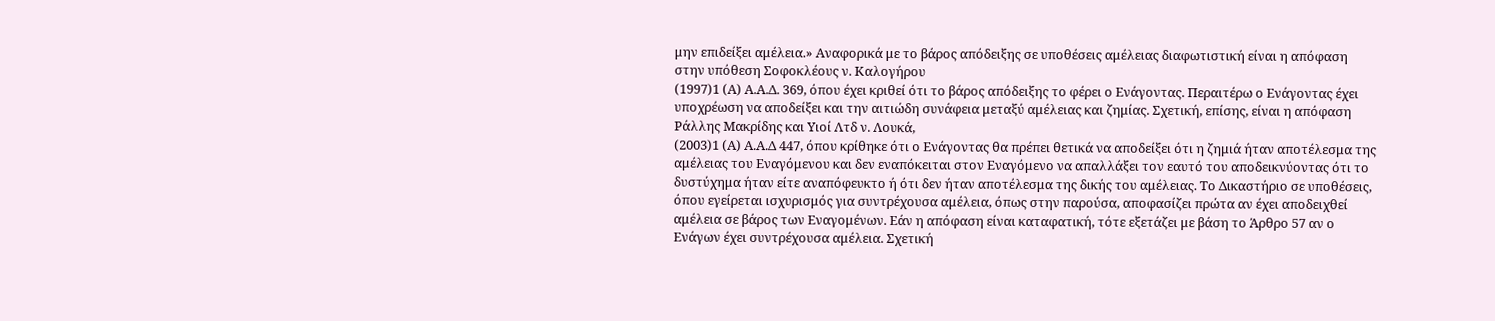μην επιδείξει αμέλεια.» Αναφορικά με το βάρος απόδειξης σε υποθέσεις αμέλειας διαφωτιστική είναι η απόφαση στην υπόθεση Σοφοκλέους ν. Καλογήρου
(1997)1 (Α) Α.Α.Δ. 369, όπου έχει κριθεί ότι το βάρος απόδειξης το φέρει ο Ενάγοντας. Περαιτέρω ο Ενάγοντας έχει υποχρέωση να αποδείξει και την αιτιώδη συνάφεια μεταξύ αμέλειας και ζημίας. Σχετική, επίσης, είναι η απόφαση Ράλλης Μακρίδης και Υιοί Λτδ ν. Λουκά,
(2003)1 (Α) Α.Α.Δ 447, όπου κρίθηκε ότι ο Ενάγοντας θα πρέπει θετικά να αποδείξει ότι η ζημιά ήταν αποτέλεσμα της αμέλειας του Εναγόμενου και δεν εναπόκειται στον Εναγόμενο να απαλλάξει τον εαυτό του αποδεικνύοντας ότι το δυστύχημα ήταν είτε αναπόφευκτο ή ότι δεν ήταν αποτέλεσμα της δικής του αμέλειας. Το Δικαστήριο σε υποθέσεις, όπου εγείρεται ισχυρισμός για συντρέχουσα αμέλεια, όπως στην παρούσα, αποφασίζει πρώτα αν έχει αποδειχθεί αμέλεια σε βάρος των Εναγομένων. Εάν η απόφαση είναι καταφατική, τότε εξετάζει με βάση το Άρθρο 57 αν ο Ενάγων έχει συντρέχουσα αμέλεια. Σχετική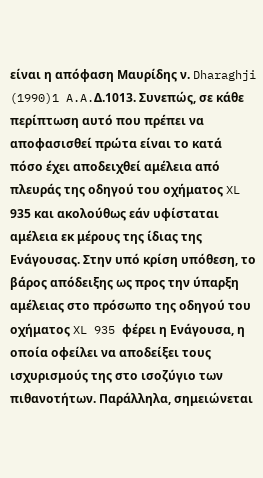είναι η απόφαση Μαυρίδης ν. Dharaghji
(1990)1 A.A.Δ.1013. Συνεπώς, σε κάθε περίπτωση αυτό που πρέπει να αποφασισθεί πρώτα είναι το κατά πόσο έχει αποδειχθεί αμέλεια από πλευράς της οδηγού του οχήματος XL 935 και ακολούθως εάν υφίσταται αμέλεια εκ μέρους της ίδιας της Ενάγουσας. Στην υπό κρίση υπόθεση, το βάρος απόδειξης ως προς την ύπαρξη αμέλειας στο πρόσωπο της οδηγού του οχήματος XL 935 φέρει η Ενάγουσα, η οποία οφείλει να αποδείξει τους ισχυρισμούς της στο ισοζύγιο των πιθανοτήτων. Παράλληλα, σημειώνεται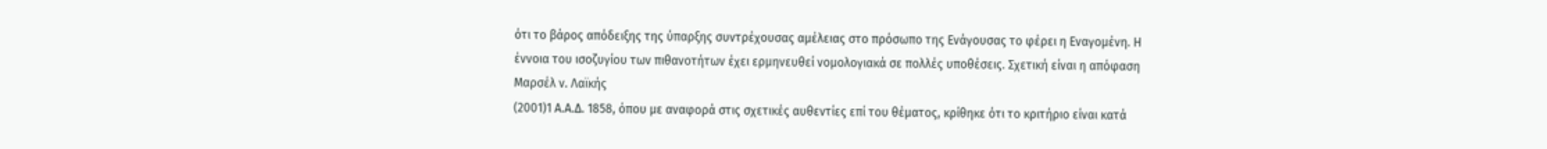ότι το βάρος απόδειξης της ύπαρξης συντρέχουσας αμέλειας στο πρόσωπο της Ενάγουσας το φέρει η Εναγομένη. Η έννοια του ισοζυγίου των πιθανοτήτων έχει ερμηνευθεί νομολογιακά σε πολλές υποθέσεις. Σχετική είναι η απόφαση Μαρσέλ ν. Λαϊκής
(2001)1 Α.Α.Δ. 1858, όπου με αναφορά στις σχετικές αυθεντίες επί του θέματος, κρίθηκε ότι το κριτήριο είναι κατά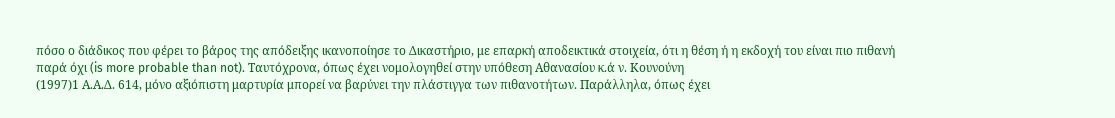πόσο ο διάδικος που φέρει το βάρος της απόδειξης ικανοποίησε το Δικαστήριο, με επαρκή αποδεικτικά στοιχεία, ότι η θέση ή η εκδοχή του είναι πιο πιθανή παρά όχι (is more probable than not). Ταυτόχρονα, όπως έχει νομολογηθεί στην υπόθεση Αθανασίου κ.ά ν. Κουνούνη
(1997)1 Α.Α.Δ. 614, μόνο αξιόπιστη μαρτυρία μπορεί να βαρύνει την πλάστιγγα των πιθανοτήτων. Παράλληλα, όπως έχει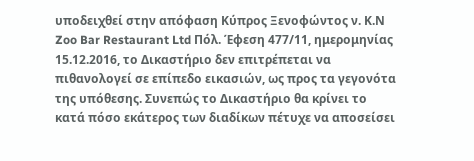υποδειχθεί στην απόφαση Κύπρος Ξενοφώντος ν. Κ.Ν Zoo Bar Restaurant Ltd Πόλ. Έφεση 477/11, ημερομηνίας 15.12.2016, το Δικαστήριο δεν επιτρέπεται να πιθανολογεί σε επίπεδο εικασιών, ως προς τα γεγονότα της υπόθεσης. Συνεπώς το Δικαστήριο θα κρίνει το κατά πόσο εκάτερος των διαδίκων πέτυχε να αποσείσει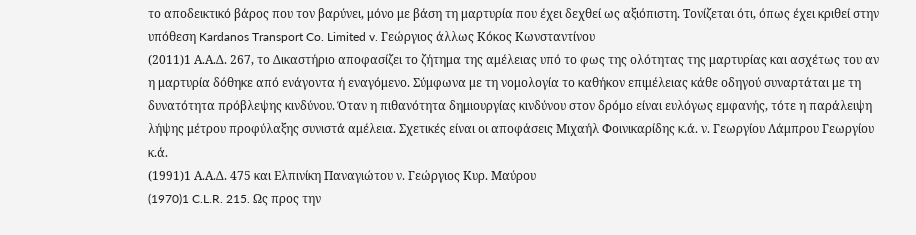το αποδεικτικό βάρος που τον βαρύνει, μόνο με βάση τη μαρτυρία που έχει δεχθεί ως αξιόπιστη. Τονίζεται ότι, όπως έχει κριθεί στην υπόθεση Kardanos Transport Co. Limited v. Γεώργιος άλλως Κόκος Κωνσταντίνου
(2011)1 Α.Α.Δ. 267, το Δικαστήριο αποφασίζει το ζήτημα της αμέλειας υπό το φως της ολότητας της μαρτυρίας και ασχέτως του αν η μαρτυρία δόθηκε από ενάγοντα ή εναγόμενο. Σύμφωνα με τη νομολογία το καθήκον επιμέλειας κάθε οδηγού συναρτάται με τη δυνατότητα πρόβλεψης κινδύνου. Όταν η πιθανότητα δημιουργίας κινδύνου στον δρόμο είναι ευλόγως εμφανής, τότε η παράλειψη λήψης μέτρου προφύλαξης συνιστά αμέλεια. Σχετικές είναι οι αποφάσεις Μιχαήλ Φοινικαρίδης κ.ά. ν. Γεωργίου Λάμπρου Γεωργίου κ.ά.
(1991)1 Α.Α.Δ. 475 και Ελπινίκη Παναγιώτου ν. Γεώργιος Κυρ. Μαύρου
(1970)1 C.L.R. 215. Ως προς την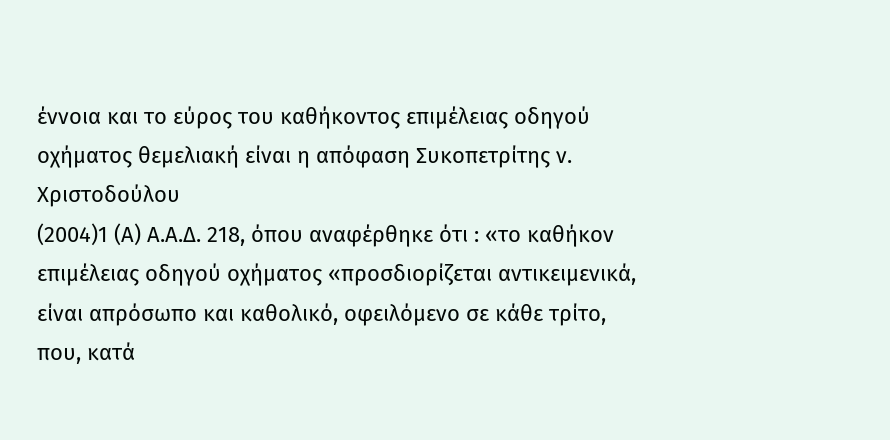έννοια και το εύρος του καθήκοντος επιμέλειας οδηγού οχήματος θεμελιακή είναι η απόφαση Συκοπετρίτης ν. Χριστοδούλου
(2004)1 (Α) Α.Α.Δ. 218, όπου αναφέρθηκε ότι : «το καθήκον επιμέλειας οδηγού οχήματος «προσδιορίζεται αντικειμενικά, είναι απρόσωπο και καθολικό, οφειλόμενο σε κάθε τρίτο, που, κατά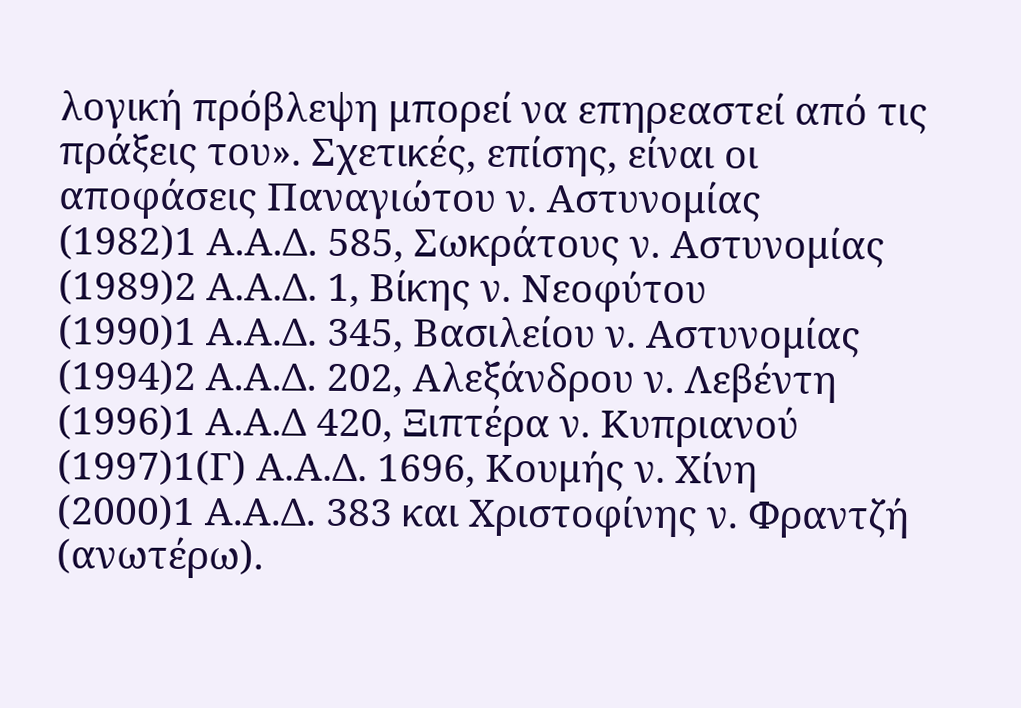λογική πρόβλεψη μπορεί να επηρεαστεί από τις πράξεις του». Σχετικές, επίσης, είναι οι αποφάσεις Παναγιώτου ν. Αστυνομίας
(1982)1 Α.Α.Δ. 585, Σωκράτους ν. Αστυνομίας
(1989)2 Α.Α.Δ. 1, Βίκης ν. Νεοφύτου
(1990)1 Α.Α.Δ. 345, Βασιλείου ν. Αστυνομίας
(1994)2 Α.Α.Δ. 202, Αλεξάνδρου ν. Λεβέντη
(1996)1 Α.Α.Δ 420, Ξιπτέρα ν. Κυπριανού
(1997)1(Γ) Α.Α.Δ. 1696, Κουμής ν. Χίνη
(2000)1 Α.Α.Δ. 383 και Χριστοφίνης ν. Φραντζή (ανωτέρω).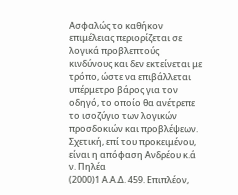Ασφαλώς το καθήκον επιμέλειας περιορίζεται σε λογικά προβλεπτούς κινδύνους και δεν εκτείνεται με τρόπο, ώστε να επιβάλλεται υπέρμετρο βάρος για τον οδηγό, το οποίο θα ανέτρεπε το ισοζύγιο των λογικών προσδοκιών και προβλέψεων. Σχετική, επί του προκειμένου, είναι η απόφαση Ανδρέου κ.ά ν. Πηλέα
(2000)1 Α.Α.Δ. 459. Επιπλέον,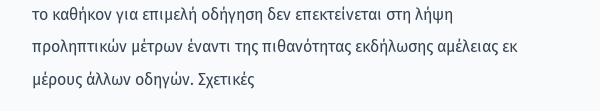το καθήκον για επιμελή οδήγηση δεν επεκτείνεται στη λήψη προληπτικών μέτρων έναντι της πιθανότητας εκδήλωσης αμέλειας εκ μέρους άλλων οδηγών. Σχετικές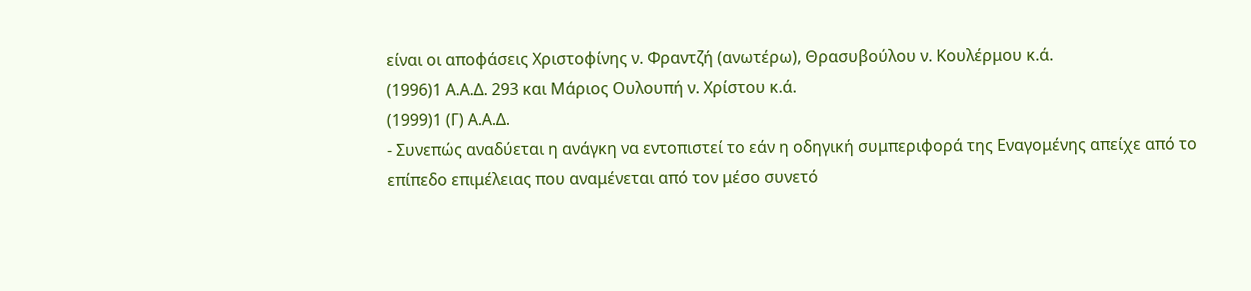είναι οι αποφάσεις Χριστοφίνης ν. Φραντζή (ανωτέρω), Θρασυβούλου ν. Κουλέρμου κ.ά.
(1996)1 Α.Α.Δ. 293 και Μάριος Ουλουπή ν. Χρίστου κ.ά.
(1999)1 (Γ) Α.Α.Δ.
- Συνεπώς αναδύεται η ανάγκη να εντοπιστεί το εάν η οδηγική συμπεριφορά της Εναγομένης απείχε από το επίπεδο επιμέλειας που αναμένεται από τον μέσο συνετό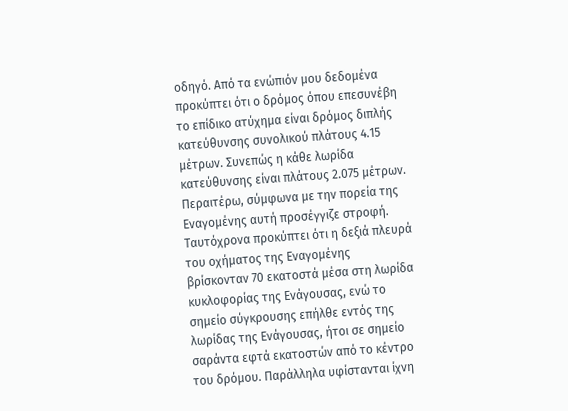οδηγό. Από τα ενώπιόν μου δεδομένα προκύπτει ότι ο δρόμος όπου επεσυνέβη το επίδικο ατύχημα είναι δρόμος διπλής κατεύθυνσης συνολικού πλάτους 4.15 μέτρων. Συνεπώς η κάθε λωρίδα κατεύθυνσης είναι πλάτους 2.075 μέτρων. Περαιτέρω, σύμφωνα με την πορεία της Εναγομένης αυτή προσέγγιζε στροφή. Ταυτόχρονα προκύπτει ότι η δεξιά πλευρά του οχήματος της Εναγομένης βρίσκονταν 70 εκατοστά μέσα στη λωρίδα κυκλοφορίας της Ενάγουσας, ενώ το σημείο σύγκρουσης επήλθε εντός της λωρίδας της Ενάγουσας, ήτοι σε σημείο σαράντα εφτά εκατοστών από το κέντρο του δρόμου. Παράλληλα υφίστανται ίχνη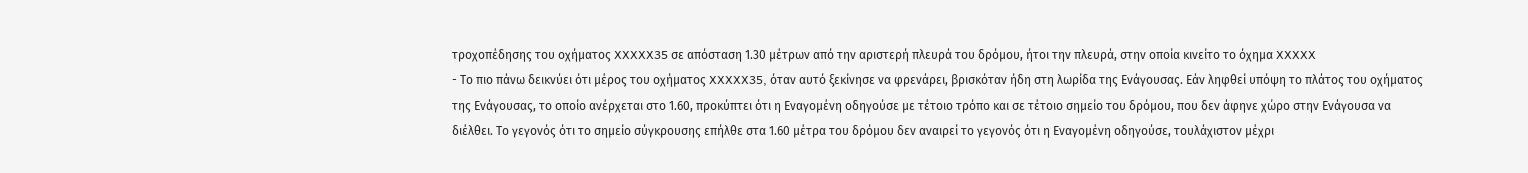τροχοπέδησης του οχήματος XXXXX35 σε απόσταση 1.30 μέτρων από την αριστερή πλευρά του δρόμου, ήτοι την πλευρά, στην οποία κινείτο το όχημα XXXXX
- Το πιο πάνω δεικνύει ότι μέρος του οχήματος XXXXX35, όταν αυτό ξεκίνησε να φρενάρει, βρισκόταν ήδη στη λωρίδα της Ενάγουσας. Εάν ληφθεί υπόψη το πλάτος του οχήματος της Ενάγουσας, το οποίο ανέρχεται στο 1.60, προκύπτει ότι η Εναγομένη οδηγούσε με τέτοιο τρόπο και σε τέτοιο σημείο του δρόμου, που δεν άφηνε χώρο στην Ενάγουσα να διέλθει. Το γεγονός ότι το σημείο σύγκρουσης επήλθε στα 1.60 μέτρα του δρόμου δεν αναιρεί το γεγονός ότι η Εναγομένη οδηγούσε, τουλάχιστον μέχρι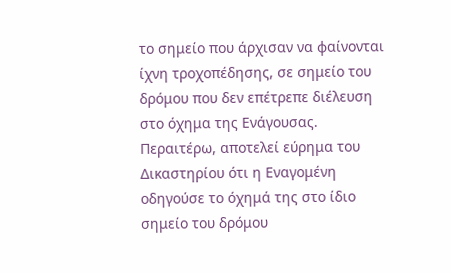το σημείο που άρχισαν να φαίνονται ίχνη τροχοπέδησης, σε σημείο του δρόμου που δεν επέτρεπε διέλευση στο όχημα της Ενάγουσας. Περαιτέρω, αποτελεί εύρημα του Δικαστηρίου ότι η Εναγομένη οδηγούσε το όχημά της στο ίδιο σημείο του δρόμου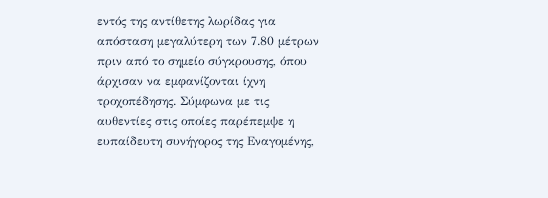εντός της αντίθετης λωρίδας για απόσταση μεγαλύτερη των 7.80 μέτρων πριν από το σημείο σύγκρουσης, όπου άρχισαν να εμφανίζονται ίχνη τροχοπέδησης. Σύμφωνα με τις αυθεντίες στις οποίες παρέπεμψε η ευπαίδευτη συνήγορος της Εναγομένης,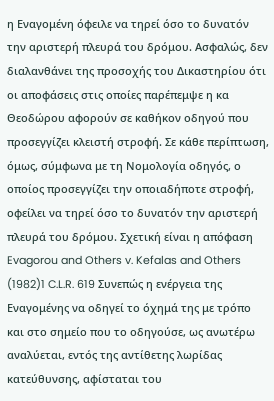η Εναγομένη όφειλε να τηρεί όσο το δυνατόν την αριστερή πλευρά του δρόμου. Ασφαλώς, δεν διαλανθάνει της προσοχής του Δικαστηρίου ότι οι αποφάσεις στις οποίες παρέπεμψε η κα Θεοδώρου αφορούν σε καθήκον οδηγού που προσεγγίζει κλειστή στροφή. Σε κάθε περίπτωση, όμως, σύμφωνα με τη Νομολογία οδηγός, ο οποίος προσεγγίζει την οποιαδήποτε στροφή, οφείλει να τηρεί όσο το δυνατόν την αριστερή πλευρά του δρόμου. Σχετική είναι η απόφαση Evagorou and Others v. Kefalas and Others
(1982)1 C.L.R. 619 Συνεπώς η ενέργεια της Εναγομένης να οδηγεί το όχημά της με τρόπο και στο σημείο που το οδηγούσε, ως ανωτέρω αναλύεται, εντός της αντίθετης λωρίδας κατεύθυνσης, αφίσταται του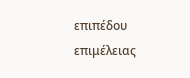επιπέδου επιμέλειας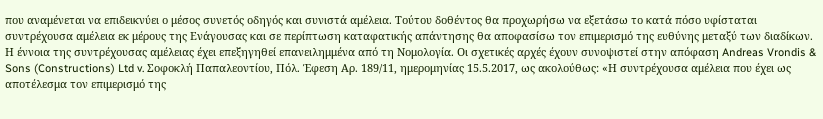που αναμένεται να επιδεικνύει ο μέσος συνετός οδηγός και συνιστά αμέλεια. Τούτου δοθέντος θα προχωρήσω να εξετάσω το κατά πόσο υφίσταται συντρέχουσα αμέλεια εκ μέρους της Ενάγουσας και σε περίπτωση καταφατικής απάντησης θα αποφασίσω τον επιμερισμό της ευθύνης μεταξύ των διαδίκων. Η έννοια της συντρέχουσας αμέλειας έχει επεξηγηθεί επανειλημμένα από τη Νομολογία. Οι σχετικές αρχές έχουν συνοψιστεί στην απόφαση Andreas Vrondis & Sons (Constructions) Ltd v. Σοφοκλή Παπαλεοντίου, Πόλ. Έφεση Αρ. 189/11, ημερομηνίας 15.5.2017, ως ακολούθως: «Η συντρέχουσα αμέλεια που έχει ως αποτέλεσμα τον επιμερισμό της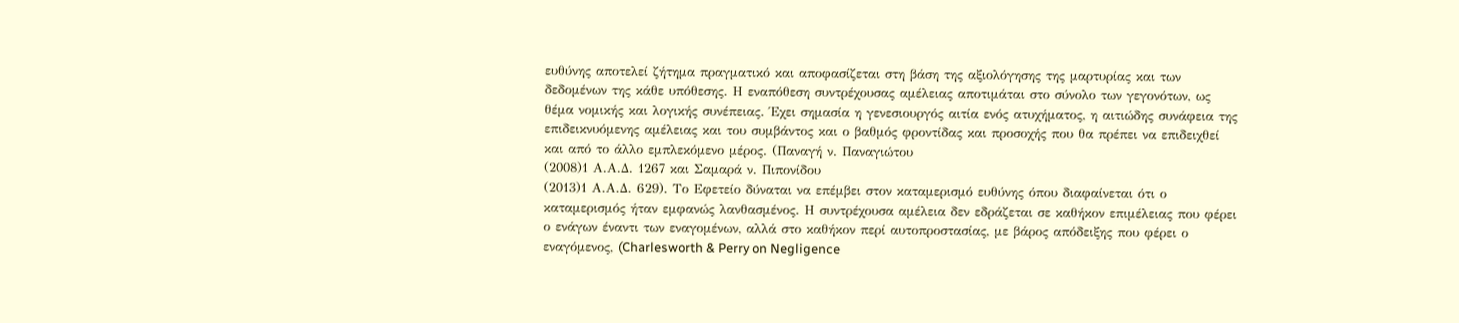ευθύνης αποτελεί ζήτημα πραγματικό και αποφασίζεται στη βάση της αξιολόγησης της μαρτυρίας και των δεδομένων της κάθε υπόθεσης. Η εναπόθεση συντρέχουσας αμέλειας αποτιμάται στο σύνολο των γεγονότων, ως θέμα νομικής και λογικής συνέπειας. Έχει σημασία η γενεσιουργός αιτία ενός ατυχήματος, η αιτιώδης συνάφεια της επιδεικνυόμενης αμέλειας και του συμβάντος και ο βαθμός φροντίδας και προσοχής που θα πρέπει να επιδειχθεί και από το άλλο εμπλεκόμενο μέρος. (Παναγή ν. Παναγιώτου
(2008)1 Α.Α.Δ. 1267 και Σαμαρά ν. Πιπονίδου
(2013)1 Α.Α.Δ. 629). Το Εφετείο δύναται να επέμβει στον καταμερισμό ευθύνης όπου διαφαίνεται ότι ο καταμερισμός ήταν εμφανώς λανθασμένος. Η συντρέχουσα αμέλεια δεν εδράζεται σε καθήκον επιμέλειας που φέρει ο ενάγων έναντι των εναγομένων, αλλά στο καθήκον περί αυτοπροστασίας, με βάρος απόδειξης που φέρει ο εναγόμενος, (Charlesworth & Perry on Negligence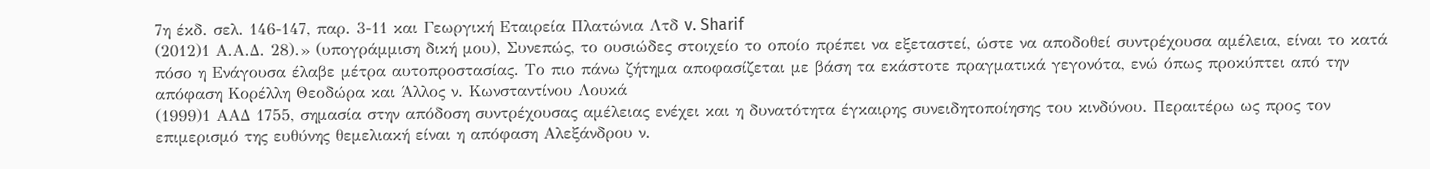7η έκδ. σελ. 146-147, παρ. 3-11 και Γεωργική Εταιρεία Πλατώνια Λτδ v. Sharif
(2012)1 Α.Α.Δ. 28).» (υπογράμμιση δική μου), Συνεπώς, το ουσιώδες στοιχείο το οποίο πρέπει να εξεταστεί, ώστε να αποδοθεί συντρέχουσα αμέλεια, είναι το κατά πόσο η Ενάγουσα έλαβε μέτρα αυτοπροστασίας. Το πιο πάνω ζήτημα αποφασίζεται με βάση τα εκάστοτε πραγματικά γεγονότα, ενώ όπως προκύπτει από την απόφαση Kορέλλη Θεοδώρα και Άλλος ν. Kωνσταντίνου Λουκά
(1999)1 ΑΑΔ 1755, σημασία στην απόδοση συντρέχουσας αμέλειας ενέχει και η δυνατότητα έγκαιρης συνειδητοποίησης του κινδύνου. Περαιτέρω ως προς τον επιμερισμό της ευθύνης θεμελιακή είναι η απόφαση Αλεξάνδρου ν.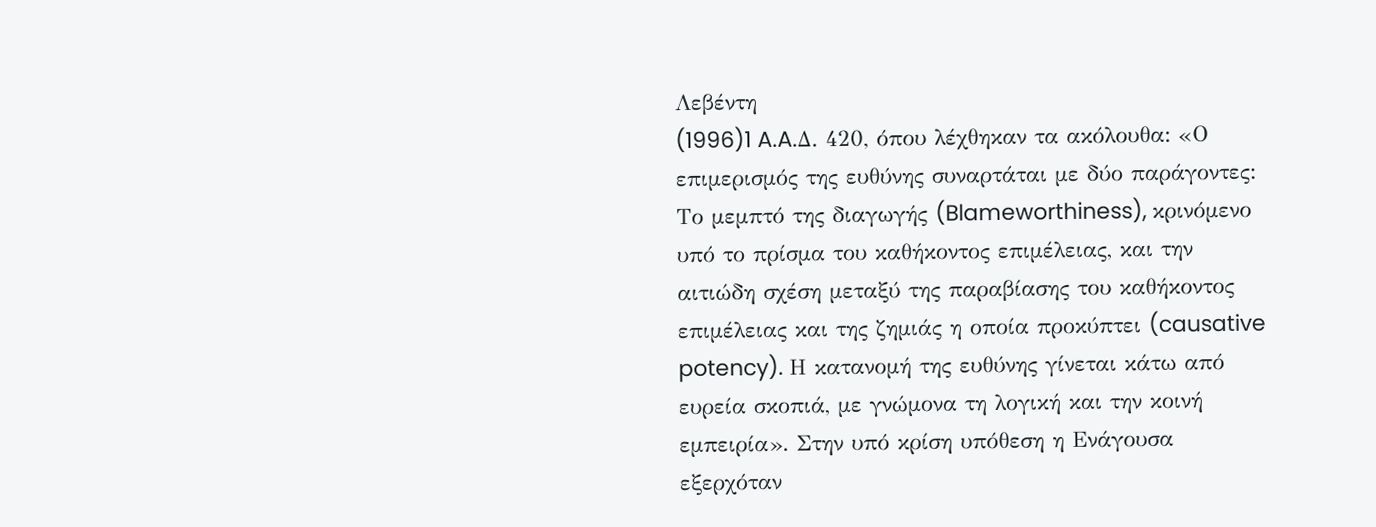Λεβέντη
(1996)1 A.A.Δ. 420, όπου λέχθηκαν τα ακόλουθα: «Ο επιμερισμός της ευθύνης συναρτάται με δύο παράγοντες: Το μεμπτό της διαγωγής (Blameworthiness), κρινόμενο υπό το πρίσμα του καθήκοντος επιμέλειας, και την αιτιώδη σχέση μεταξύ της παραβίασης του καθήκοντος επιμέλειας και της ζημιάς η οποία προκύπτει (causative potency). Η κατανομή της ευθύνης γίνεται κάτω από ευρεία σκοπιά, με γνώμονα τη λογική και την κοινή εμπειρία». Στην υπό κρίση υπόθεση η Ενάγουσα εξερχόταν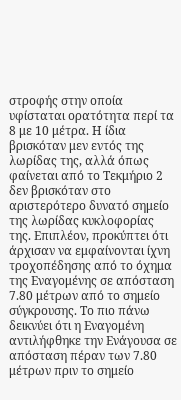στροφής στην οποία υφίσταται ορατότητα περί τα 8 με 10 μέτρα. Η ίδια βρισκόταν μεν εντός της λωρίδας της, αλλά όπως φαίνεται από το Τεκμήριο 2 δεν βρισκόταν στο αριστερότερο δυνατό σημείο της λωρίδας κυκλοφορίας της. Επιπλέον, προκύπτει ότι άρχισαν να εμφαίνονται ίχνη τροχοπέδησης από το όχημα της Εναγομένης σε απόσταση 7.80 μέτρων από το σημείο σύγκρουσης. Το πιο πάνω δεικνύει ότι η Εναγομένη αντιλήφθηκε την Ενάγουσα σε απόσταση πέραν των 7.80 μέτρων πριν το σημείο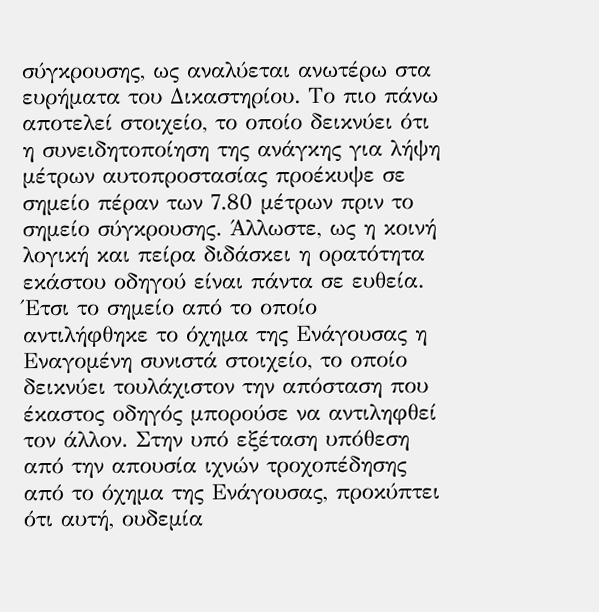σύγκρουσης, ως αναλύεται ανωτέρω στα ευρήματα του Δικαστηρίου. Το πιο πάνω αποτελεί στοιχείο, το οποίο δεικνύει ότι η συνειδητοποίηση της ανάγκης για λήψη μέτρων αυτοπροστασίας προέκυψε σε σημείο πέραν των 7.80 μέτρων πριν το σημείο σύγκρουσης. Άλλωστε, ως η κοινή λογική και πείρα διδάσκει η ορατότητα εκάστου οδηγού είναι πάντα σε ευθεία. Έτσι το σημείο από το οποίο αντιλήφθηκε το όχημα της Ενάγουσας η Εναγομένη συνιστά στοιχείο, το οποίο δεικνύει τουλάχιστον την απόσταση που έκαστος οδηγός μπορούσε να αντιληφθεί τον άλλον. Στην υπό εξέταση υπόθεση από την απουσία ιχνών τροχοπέδησης από το όχημα της Ενάγουσας, προκύπτει ότι αυτή, ουδεμία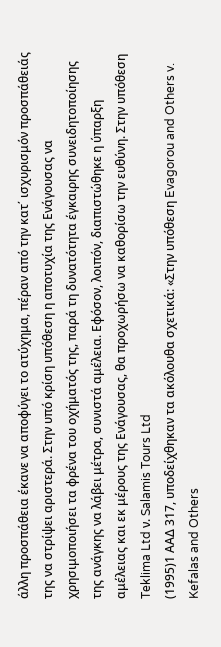άλλη προσπάθεια έκανε να αποφύγει το ατύχημα, πέραν από την κατ΄ ισχυρισμόν προσπάθειάς της να στρίψει αριστερά. Στην υπό κρίση υπόθεση η αποτυχία της Ενάγουσας να χρησιμοποιήσει τα φρένα του οχήματός της, παρά τη δυνατότητα έγκαιρης συνειδητοποίησης της ανάγκης να λάβει μέτρα, συνιστά αμέλεια. Εφόσον, λοιπόν, διαπιστώθηκε η ύπαρξη αμέλειας και εκ μέρους της Ενάγουσας, θα προχωρήσω να καθορίσω την ευθύνη. Στην υπόθεση Teklima Ltd ν. Salamis Tours Ltd
(1995)1 ΑΑΔ 317, υποδείχθηκαν τα ακόλουθα σχετικά: «Στην υπόθεση Evagorou and Others v. Kefalas and Others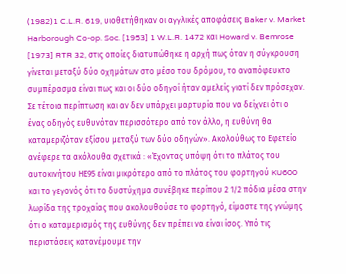(1982)1 C.L.R. 619, υιοθετήθηκαν οι αγγλικές αποφάσεις Baker v. Market Harborough Co-op. Soc. [1953] 1 W.L.R. 1472 και Howard v. Bemrose [1973] RTR 32, στις οποίες διατυπώθηκε η αρχή πως όταν η σύγκρουση γίνεται μεταξύ δύο οχημάτων στο μέσο του δρόμου, το αναπόφευκτο συμπέρασμα είναι πως και οι δύο οδηγοί ήταν αμελείς γιατί δεν πρόσεχαν. Σε τέτοια περίπτωση και αν δεν υπάρχει μαρτυρία που να δείχνει ότι ο ένας οδηγός ευθυνόταν περισσότερο από τον άλλο, η ευθύνη θα καταμεριζόταν εξίσου μεταξύ των δύο οδηγών». Ακολούθως το Εφετείο ανέφερε τα ακόλουθα σχετικά : «Έχοντας υπόψη ότι το πλάτος του αυτοκινήτου ΗΕ95 είναι μικρότερο από το πλάτος του φορτηγού KU600 και το γεγονός ότι το δυστύχημα συνέβηκε περίπου 2 1/2 πόδια μέσα στην λωρίδα της τροχαίας που ακολουθούσε το φορτηγό, είμαστε της γνώμης ότι ο καταμερισμός της ευθύνης δεν πρέπει να είναι ίσος. Υπό τις περιστάσεις κατανέμουμε την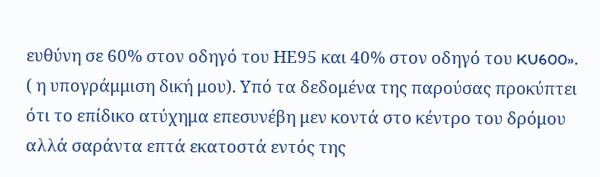ευθύνη σε 60% στον οδηγό του ΗΕ95 και 40% στον οδηγό του KU600». ( η υπογράμμιση δική μου). Υπό τα δεδομένα της παρούσας προκύπτει ότι το επίδικο ατύχημα επεσυνέβη μεν κοντά στο κέντρο του δρόμου αλλά σαράντα επτά εκατοστά εντός της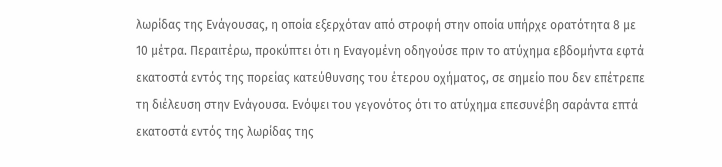λωρίδας της Ενάγουσας, η οποία εξερχόταν από στροφή στην οποία υπήρχε ορατότητα 8 με 10 μέτρα. Περαιτέρω, προκύπτει ότι η Εναγομένη οδηγούσε πριν το ατύχημα εβδομήντα εφτά εκατοστά εντός της πορείας κατεύθυνσης του έτερου οχήματος, σε σημείο που δεν επέτρεπε τη διέλευση στην Ενάγουσα. Ενόψει του γεγονότος ότι το ατύχημα επεσυνέβη σαράντα επτά εκατοστά εντός της λωρίδας της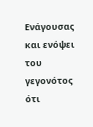Ενάγουσας και ενόψει του γεγονότος ότι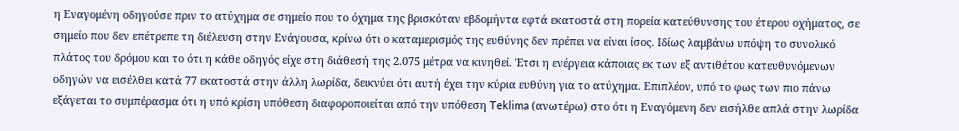η Εναγομένη οδηγούσε πριν το ατύχημα σε σημείο που το όχημα της βρισκόταν εβδομήντα εφτά εκατοστά στη πορεία κατεύθυνσης του έτερου οχήματος, σε σημείο που δεν επέτρεπε τη διέλευση στην Ενάγουσα, κρίνω ότι ο καταμερισμός της ευθύνης δεν πρέπει να είναι ίσος. Ιδίως λαμβάνω υπόψη το συνολικό πλάτος του δρόμου και το ότι η κάθε οδηγός είχε στη διάθεσή της 2.075 μέτρα να κινηθεί. Έτσι η ενέργεια κάποιας εκ των εξ αντιθέτου κατευθυνόμενων οδηγών να εισέλθει κατά 77 εκατοστά στην άλλη λωρίδα, δεικνύει ότι αυτή έχει την κύρια ευθύνη για το ατύχημα. Επιπλέον, υπό το φως των πιο πάνω εξάγεται το συμπέρασμα ότι η υπό κρίση υπόθεση διαφοροποιείται από την υπόθεση Teklima (ανωτέρω) στο ότι η Εναγόμενη δεν εισήλθε απλά στην λωρίδα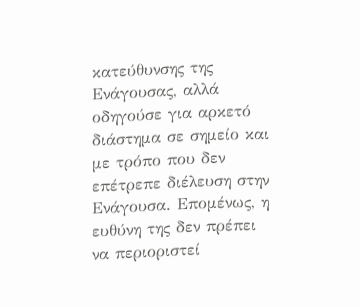κατεύθυνσης της Ενάγουσας, αλλά οδηγούσε για αρκετό διάστημα σε σημείο και με τρόπο που δεν επέτρεπε διέλευση στην Ενάγουσα. Επομένως, η ευθύνη της δεν πρέπει να περιοριστεί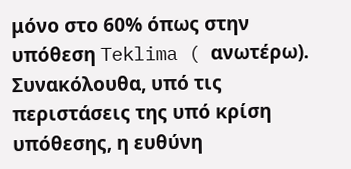μόνο στο 60% όπως στην υπόθεση Teklima ( ανωτέρω). Συνακόλουθα, υπό τις περιστάσεις της υπό κρίση υπόθεσης, η ευθύνη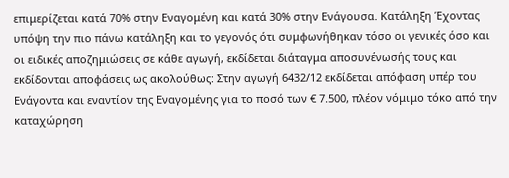επιμερίζεται κατά 70% στην Εναγομένη και κατά 30% στην Ενάγουσα. Κατάληξη Έχοντας υπόψη την πιο πάνω κατάληξη και το γεγονός ότι συμφωνήθηκαν τόσο οι γενικές όσο και οι ειδικές αποζημιώσεις σε κάθε αγωγή, εκδίδεται διάταγμα αποσυνένωσής τους και εκδίδονται αποφάσεις ως ακολούθως: Στην αγωγή 6432/12 εκδίδεται απόφαση υπέρ του Ενάγοντα και εναντίον της Εναγομένης για το ποσό των € 7.500, πλέον νόμιμο τόκο από την καταχώρηση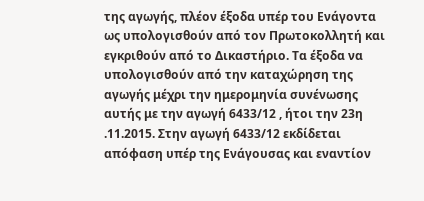της αγωγής, πλέον έξοδα υπέρ του Ενάγοντα ως υπολογισθούν από τον Πρωτοκολλητή και εγκριθούν από το Δικαστήριο. Τα έξοδα να υπολογισθούν από την καταχώρηση της αγωγής μέχρι την ημερομηνία συνένωσης αυτής με την αγωγή 6433/12 , ήτοι την 23η .11.2015. Στην αγωγή 6433/12 εκδίδεται απόφαση υπέρ της Ενάγουσας και εναντίον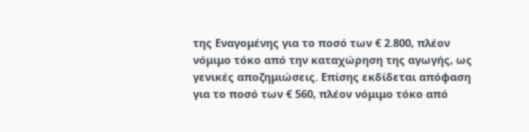της Εναγομένης για το ποσό των € 2.800, πλέον νόμιμο τόκο από την καταχώρηση της αγωγής, ως γενικές αποζημιώσεις. Επίσης εκδίδεται απόφαση για το ποσό των € 560, πλέον νόμιμο τόκο από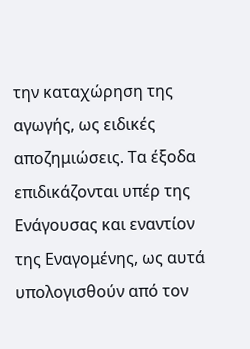την καταχώρηση της αγωγής, ως ειδικές αποζημιώσεις. Τα έξοδα επιδικάζονται υπέρ της Ενάγουσας και εναντίον της Εναγομένης, ως αυτά υπολογισθούν από τον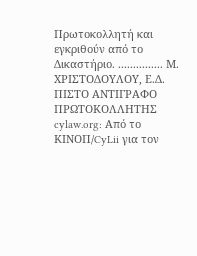Πρωτοκολλητή και εγκριθούν από το Δικαστήριο. ............... Μ. ΧΡΙΣΤΟΔΟΥΛΟΥ, Ε.Δ. ΠΙΣΤΟ ΑΝΤΙΓΡΑΦΟ ΠΡΩΤΟΚΟΛΛΗΤΗΣ cylaw.org: Από το ΚΙΝOΠ/CyLii για τον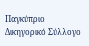Παγκύπριο Δικηγορικό Σύλλογο